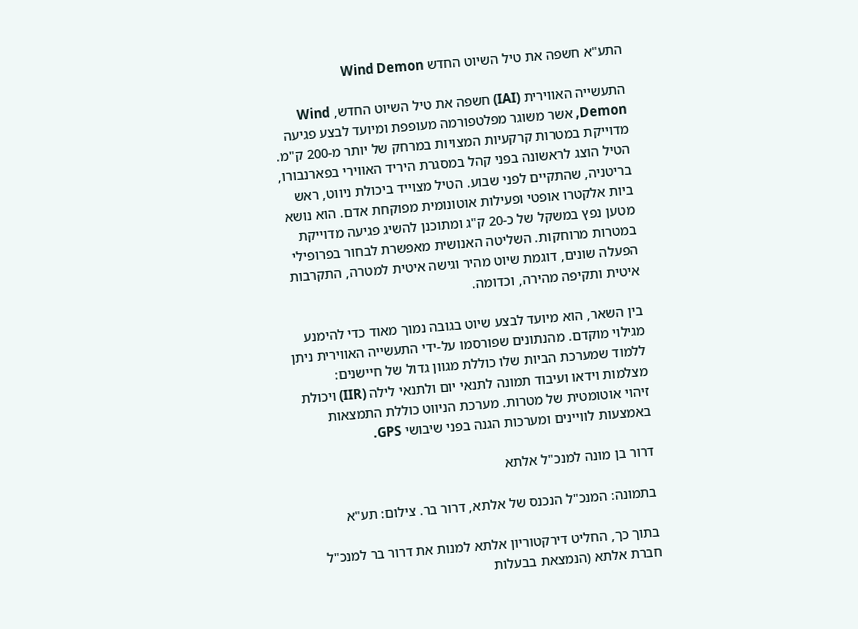התע"א חשפה את טיל השיוט החדש Wind Demon

התעשייה האווירית (IAI) חשפה את טיל השיוט החדש, Wind Demon, אשר משוגר מפלטפורמה מעופפת ומיועד לבצע פגיעה מדוייקת במטרות קרקעיות המצויות במרחק של יותר מ-200 ק"מ. הטיל הוצג לראשונה בפני קהל במסגרת היריד האווירי בפארנבורו, בריטניה, שהתקיים לפני שבוע. הטיל מצוייד ביכולת ניווט, ראש ביות אלקטרו אופטי ופעילות אוטונומית מפוקחת אדם. הוא נושא מטען נפץ במשקל של כ-20 ק"ג ומתוכנן להשיג פגיעה מדוייקת במטרות מרוחקות. השליטה האנושית מאפשרת לבחור בפרופילי הפעלה שונים, דוגמת שיוט מהיר וגישה איטית למטרה, התקרבות איטית ותקיפה מהירה, וכדומה.

בין השאר, הוא מיועד לבצע שיוט בגובה נמוך מאוד כדי להימנע מגילוי מוקדם. מהנתונים שפורסמו על-ידי התעשייה האווירית ניתן ללמוד שמערכת הביות שלו כוללת מגוון גדול של חיישנים: מצלמות וידאו ועיבוד תמונה לתנאי יום ולתנאי לילה (IIR) ויכולת זיהוי אוטומטית של מטרות. מערכת הניווט כוללת התמצאות באמצעות לוויינים ומערכות הגנה בפני שיבושי GPS.

דרור בן מונה למנכ"ל אלתא

בתמונה: המנכ"ל הנכנס של אלתא, דרור בר. צילום: תע"א

בתוך כך, החליט דירקטוריון אלתא למנות את דרור בר למנכ"ל חברת אלתא (הנמצאת בבעלות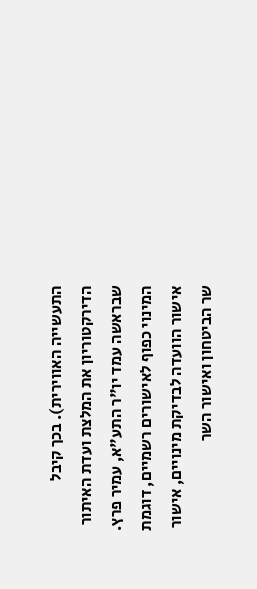התעשייה האווירית). בכך קיבל הדירקטוריון את המלצת ועדת האיתור שבראשה עמד יו"ר התע"א, עמיר פרץ. המינוי כפוף לאישורים רשמיים, דוגמת אישור הוועדה לבדיקת מינויים, אישור שר הביטחון ואישור השר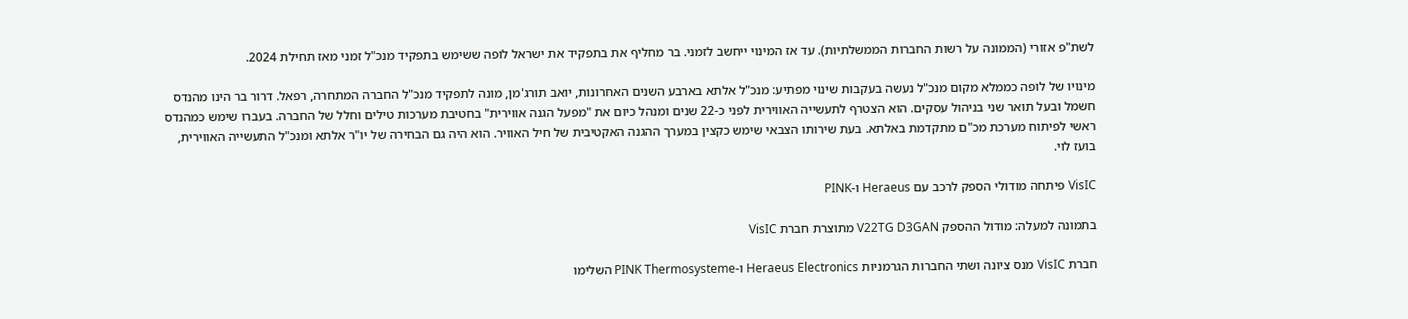לשת"פ אזורי (הממונה על רשות החברות הממשלתיות). עד אז המינוי ייחשב לזמני. בר מחליף את בתפקיד את ישראל לופה ששימש בתפקיד מנכ"ל זמני מאז תחילת 2024.

מינויו של לופה כממלא מקום מנכ"ל נעשה בעקבות שינוי מפתיע: מנכ"ל אלתא בארבע השנים האחרונות, יואב תורג'מן, מונה לתפקיד מנכ"ל החברה המתחרה, רפאל. דרור בר הינו מהנדס חשמל ובעל תואר שני בניהול עסקים. הוא הצטרף לתעשייה האווירית לפני כ-22 שנים ומנהל כיום את "מפעל הגנה אווירית" בחטיבת מערכות טילים וחלל של החברה. בעברו שימש כמהנדס ראשי לפיתוח מערכת מכ"ם מתקדמת באלתא. בעת שירותו הצבאי שימש כקצין במערך ההגנה האקטיבית של חיל האוויר. הוא היה גם הבחירה של יו"ר אלתא ומנכ"ל התעשייה האווירית, בועז לוי.

VisIC פיתחה מודולי הספק לרכב עם Heraeus ו-PINK

בתמונה למעלה: מודול ההספק V22TG D3GAN מתוצרת חברת VisIC

חברת VisIC מנס ציונה ושתי החברות הגרמניות Heraeus Electronics ו-PINK Thermosysteme השלימו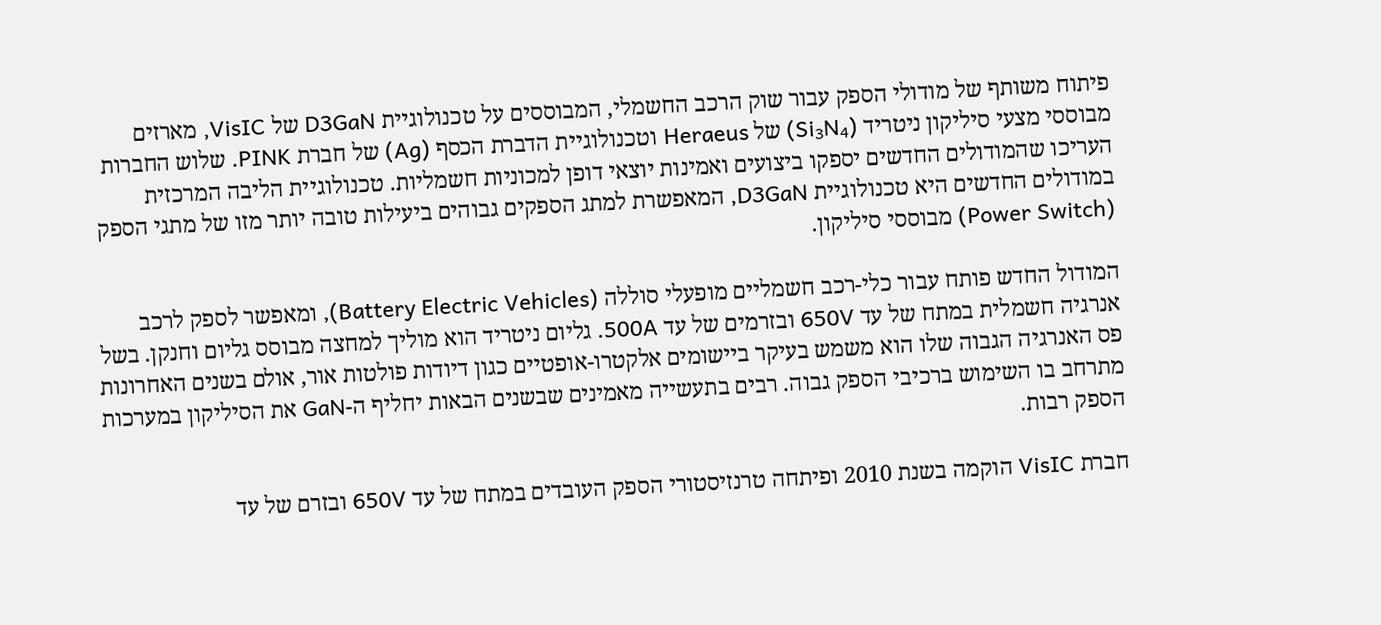פיתוח משותף של מודולי הספק עבור שוק הרכב החשמלי, המבוססים על טכנולוגיית D3GaN של VisIC, מארזים מבוססי מצעי סיליקון ניטריד (Si₃N₄) של Heraeus וטכנולוגיית הדברת הכסף (Ag) של חברת PINK. שלוש החברות העריכו שהמודולים החדשים יספקו ביצועים ואמינות יוצאי דופן למכוניות חשמליות. טכנולוגיית הליבה המרכזית במודולים החדשים היא טכנולוגיית D3GaN, המאפשרת למתג הספקים גבוהים ביעילות טובה יותר מזו של מתגי הספק (Power Switch) מבוססי סיליקון.

המודול החדש פותח עבור כלי-רכב חשמליים מופעלי סוללה (Battery Electric Vehicles), ומאפשר לספק לרכב אנרגיה חשמלית במתח של עד 650V ובזרמים של עד 500A. גליום ניטריד הוא מוליך למחצה מבוסס גליום וחנקן. בשל פס האנרגיה הגבוה שלו הוא משמש בעיקר ביישומים אלקטרו-אופטיים כגון דיודות פולטות אור, אולם בשנים האחרונות מתרחב בו השימוש ברכיבי הספק גבוה. רבים בתעשייה מאמינים שבשנים הבאות יחליף ה-GaN את הסיליקון במערכות הספק רבות.

חברת VisIC הוקמה בשנת 2010 ופיתחה טרנזיסטורי הספק העובדים במתח של עד 650V ובזרם של עד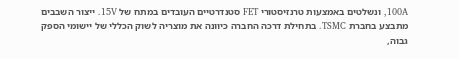100A, ונשלטים באמצעות טרנזיסטורי FET סטנדרטיים העובדים במתח של 15V. ייצור השבבים מתבצע בחברת TSMC. בתחילת דרכה החברה כיוונה את מוצריה לשוק הכללי של יישומי הספק גבוה,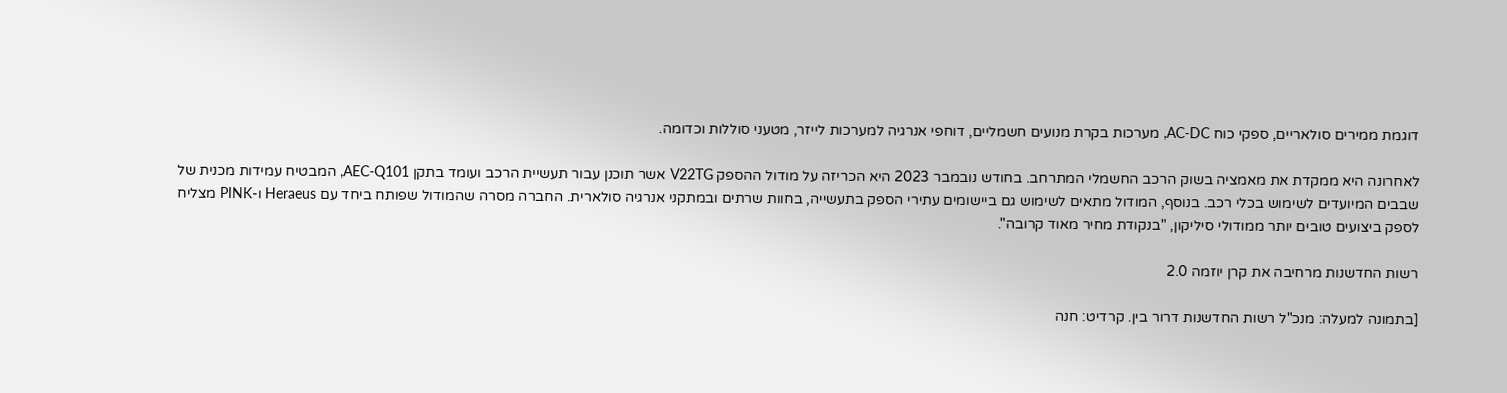דוגמת ממירים סולאריים, ספקי כוח AC-DC, מערכות בקרת מנועים חשמליים, דוחפי אנרגיה למערכות לייזר, מטעני סוללות וכדומה.

לאחרונה היא ממקדת את מאמציה בשוק הרכב החשמלי המתרחב. בחודש נובמבר 2023 היא הכריזה על מודול ההספק V22TG אשר תוכנן עבור תעשיית הרכב ועומד בתקן AEC-Q101, המבטיח עמידות מכנית של שבבים המיועדים לשימוש בכלי רכב. בנוסף, המודול מתאים לשימוש גם ביישומים עתירי הספק בתעשייה, בחוות שרתים ובמתקני אנרגיה סולארית. החברה מסרה שהמודול שפותח ביחד עם Heraeus ו-PINK מצליח לספק ביצועים טובים יותר ממודולי סיליקון, "בנקודת מחיר מאוד קרובה".

רשות החדשנות מרחיבה את קרן יוזמה 2.0

[בתמונה למעלה: מנכ"ל רשות החדשנות דרור בין. קרדיט: חנה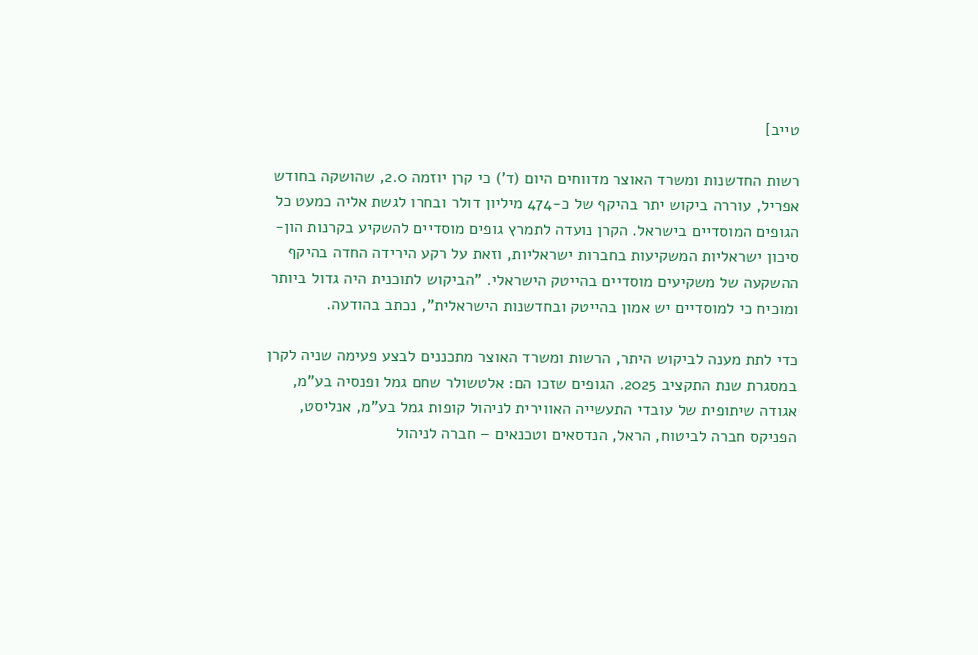טייב]

רשות החדשנות ומשרד האוצר מדווחים היום (ד') כי קרן יוזמה 2.0, שהושקה בחודש אפריל, עוררה ביקוש יתר בהיקף של כ-474 מיליון דולר ובחרו לגשת אליה כמעט כל הגופים המוסדיים בישראל. הקרן נועדה לתמרץ גופים מוסדיים להשקיע בקרנות הון-סיכון ישראליות המשקיעות בחברות ישראליות, וזאת על רקע הירידה החדה בהיקף ההשקעה של משקיעים מוסדיים בהייטק הישראלי. "הביקוש לתוכנית היה גדול ביותר ומוכיח כי למוסדיים יש אמון בהייטק ובחדשנות הישראלית", נכתב בהודעה.

כדי לתת מענה לביקוש היתר, הרשות ומשרד האוצר מתכננים לבצע פעימה שניה לקרן במסגרת שנת התקציב 2025. הגופים שזכו הם: אלטשולר שחם גמל ופנסיה בע"מ, אגודה שיתופית של עובדי התעשייה האווירית לניהול קופות גמל בע"מ, אנליסט, הפניקס חברה לביטוח, הראל, הנדסאים וטכנאים – חברה לניהול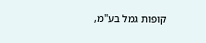קופות גמל בע"מ,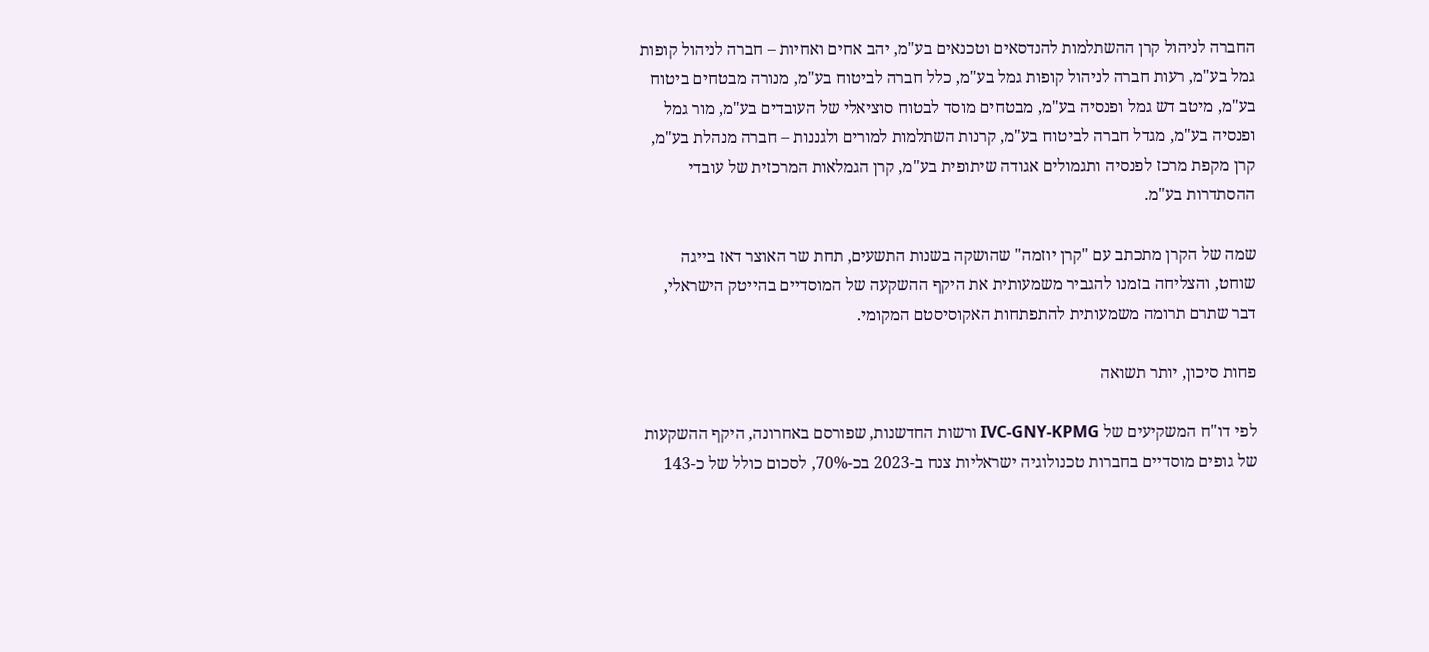החברה לניהול קרן ההשתלמות להנדסאים וטכנאים בע"מ, יהב אחים ואחיות – חברה לניהול קופות גמל בע"מ, רעות חברה לניהול קופות גמל בע"מ, כלל חברה לביטוח בע"מ, מנורה מבטחים ביטוח בע"מ, מיטב דש גמל ופנסיה בע"מ, מבטחים מוסד לבטוח סוציאלי של העובדים בע"מ, מור גמל ופנסיה בע"מ, מגדל חברה לביטוח בע"מ, קרנות השתלמות למורים ולגננות – חברה מנהלת בע"מ, קרן מקפת מרכז לפנסיה ותגמולים אגודה שיתופית בע"מ, קרן הגמלאות המרכזית של עובדי ההסתדרות בע"מ.

שמה של הקרן מתכתב עם "קרן יוזמה" שהושקה בשנות התשעים, תחת שר האוצר דאז בייגה שוחט, והצליחה בזמנו להגביר משמעותית את היקף ההשקעה של המוסדיים בהייטק הישראלי, דבר שתרם תרומה משמעותית להתפתחות האקוסיסטם המקומי.

פחות סיכון, יותר תשואה

לפי דו"ח המשקיעים של IVC-GNY-KPMG ורשות החדשנות, שפורסם באחרונה, היקף ההשקעות של גופים מוסדיים בחברות טכנולוגיה ישראליות צנח ב-2023 בכ-70%, לסכום כולל של כ-143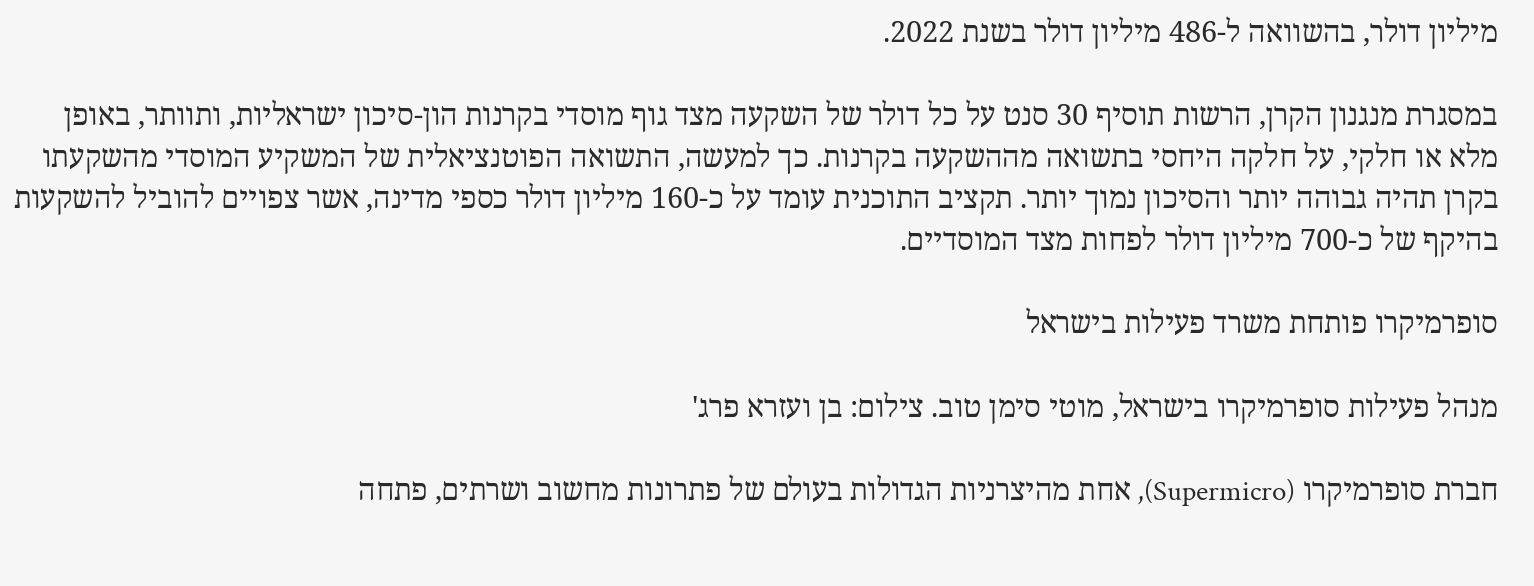מיליון דולר, בהשוואה ל-486 מיליון דולר בשנת 2022.

במסגרת מנגנון הקרן, הרשות תוסיף 30 סנט על כל דולר של השקעה מצד גוף מוסדי בקרנות הון-סיכון ישראליות, ותוותר, באופן מלא או חלקי, על חלקה היחסי בתשואה מההשקעה בקרנות. כך למעשה, התשואה הפוטנציאלית של המשקיע המוסדי מהשקעתו בקרן תהיה גבוהה יותר והסיכון נמוך יותר. תקציב התוכנית עומד על כ-160 מיליון דולר כספי מדינה, אשר צפויים להוביל להשקעות בהיקף של כ-700 מיליון דולר לפחות מצד המוסדיים.

סופרמיקרו פותחת משרד פעילות בישראל

מנהל פעילות סופרמיקרו בישראל, מוטי סימן טוב. צילום: בן ועזרא פרג'

חברת סופרמיקרו (Supermicro), אחת מהיצרניות הגדולות בעולם של פתרונות מחשוב ושרתים, פתחה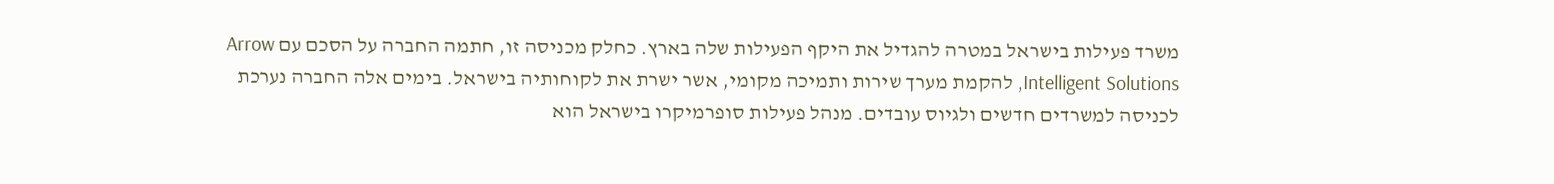משרד פעילות בישראל במטרה להגדיל את היקף הפעילות שלה בארץ. כחלק מכניסה זו, חתמה החברה על הסכם עם Arrow Intelligent Solutions, להקמת מערך שירות ותמיכה מקומי, אשר ישרת את לקוחותיה בישראל. בימים אלה החברה נערכת לכניסה למשרדים חדשים ולגיוס עובדים. מנהל פעילות סופרמיקרו בישראל הוא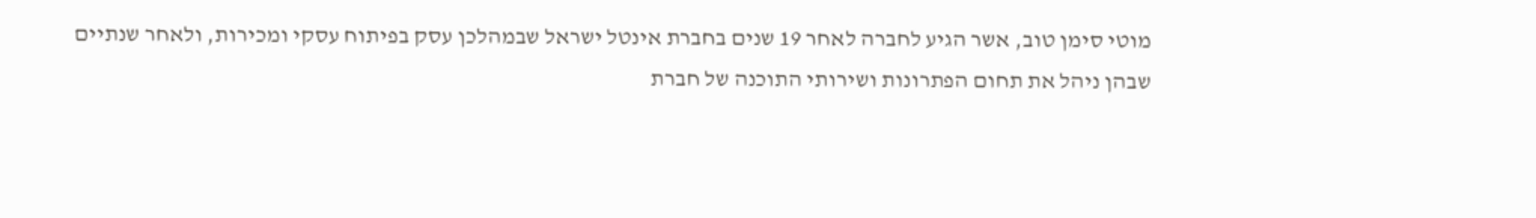מוטי סימן טוב, אשר הגיע לחברה לאחר 19 שנים בחברת אינטל ישראל שבמהלכן עסק בפיתוח עסקי ומכירות, ולאחר שנתיים שבהן ניהל את תחום הפתרונות ושירותי התוכנה של חברת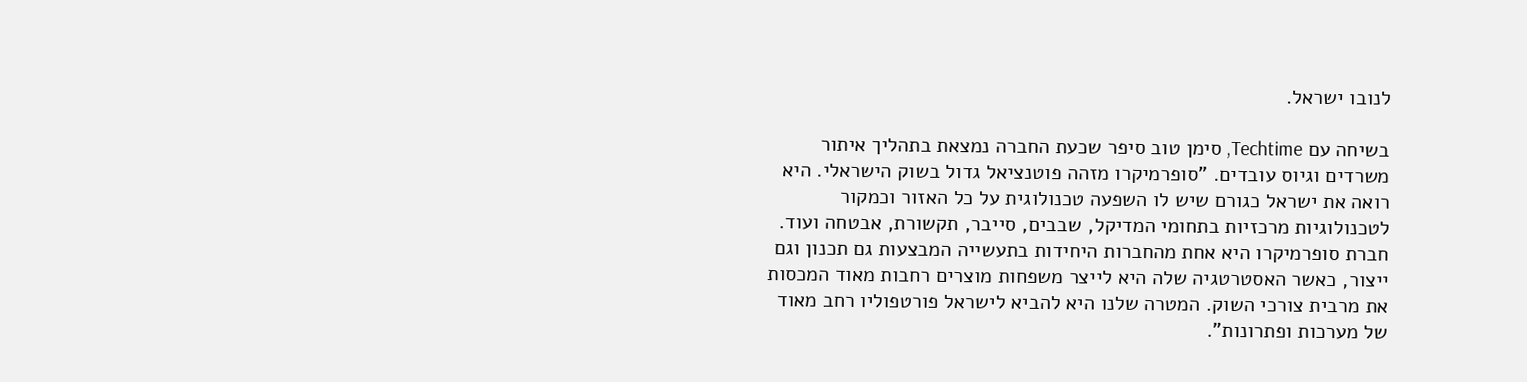לנובו ישראל.

בשיחה עם Techtime, סימן טוב סיפר שכעת החברה נמצאת בתהליך איתור משרדים וגיוס עובדים. "סופרמיקרו מזהה פוטנציאל גדול בשוק הישראלי. היא רואה את ישראל כגורם שיש לו השפעה טכנולוגית על כל האזור וכמקור לטכנולוגיות מרכזיות בתחומי המדיקל, שבבים, סייבר, תקשורת, אבטחה ועוד. חברת סופרמיקרו היא אחת מהחברות היחידות בתעשייה המבצעות גם תכנון וגם ייצור, כאשר האסטרטגיה שלה היא לייצר משפחות מוצרים רחבות מאוד המכסות את מרבית צורכי השוק. המטרה שלנו היא להביא לישראל פורטפוליו רחב מאוד של מערכות ופתרונות".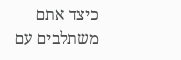כיצד אתם משתלבים עם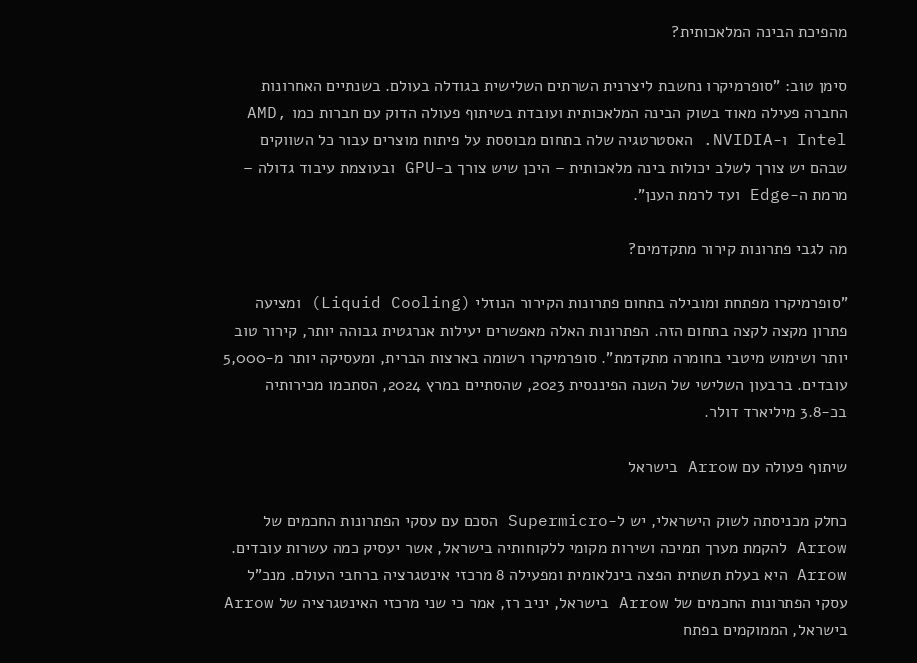מהפיכת הבינה המלאכותית?

סימן טוב: "סופרמיקרו נחשבת ליצרנית השרתים השלישית בגודלה בעולם. בשנתיים האחרונות החברה פעילה מאוד בשוק הבינה המלאכותית ועובדת בשיתוף פעולה הדוק עם חברות כמו AMD, Intel ו-NVIDIA. האסטרטגיה שלה בתחום מבוססת על פיתוח מוצרים עבור כל השווקים שבהם יש צורך לשלב יכולות בינה מלאכותית – היכן שיש צורך ב-GPU ובעוצמת עיבוד גדולה – מרמת ה-Edge ועד לרמת הענן".

מה לגבי פתרונות קירור מתקדמים?

"סופרמיקרו מפתחת ומובילה בתחום פתרונות הקירור הנוזלי (Liquid Cooling) ומציעה פתרון מקצה לקצה בתחום הזה. הפתרונות האלה מאפשרים יעילות אנרגטית גבוהה יותר, קירור טוב יותר ושימוש מיטבי בחומרה מתקדמת". סופרמיקרו רשומה בארצות הברית, ומעסיקה יותר מ-5,000 עובדים. ברבעון השלישי של השנה הפיננסית 2023, שהסתיים במרץ 2024, הסתכמו מכירותיה בכ-3.8 מיליארד דולר.

שיתוף פעולה עם Arrow בישראל

כחלק מכניסתה לשוק הישראלי, יש ל-Supermicro הסכם עם עסקי הפתרונות החכמים של Arrow להקמת מערך תמיכה ושירות מקומי ללקוחותיה בישראל, אשר יעסיק כמה עשרות עובדים. Arrow היא בעלת תשתית הפצה בינלאומית ומפעילה 8 מרכזי אינטגרציה ברחבי העולם. מנכ"ל עסקי הפתרונות החכמים של Arrow בישראל, יניב רז, אמר כי שני מרכזי האינטגרציה של Arrow בישראל, הממוקמים בפתח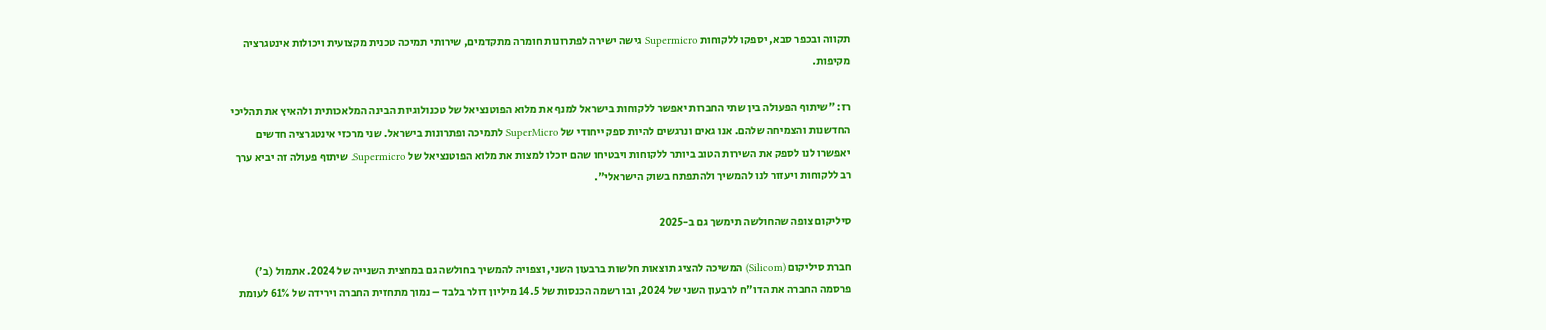תקווה ובכפר סבא, יספקו ללקוחות Supermicro גישה ישירה לפתרונות חומרה מתקדמים, שירותי תמיכה טכנית מקצועית ויכולות אינטגרציה מקיפות.

רז: "שיתוף הפעולה בין שתי החברות יאפשר ללקוחות בישראל למנף את מלוא הפוטנציאל של טכנולוגיות הבינה המלאכותית ולהאיץ את תהליכי החדשנות והצמיחה שלהם. אנו גאים ונרגשים להיות ספק ייחודי של SuperMicro לתמיכה ופתרונות בישראל. שני מרכזי אינטגרציה חדשים יאפשרו לנו לספק את השירות הטוב ביותר ללקוחות ויבטיחו שהם יוכלו למצות את מלוא הפוטנציאל של Supermicro. שיתוף פעולה זה יביא ערך רב ללקוחות ויעזור לנו להמשיך ולהתפתח בשוק הישראלי".

סיליקום צופה שהחולשה תימשך גם ב-2025

חברת סיליקום (Silicom) המשיכה להציג תוצאות חלשות ברבעון השני, וצפויה להמשיך בחולשה גם במחצית השנייה של 2024. אתמול (ב') פרסמה החברה את הדו"ח לרבעון השני של 2024, ובו רשמה הכנסות של 14.5 מיליון דולר בלבד – נמוך מתחזית החברה וירידה של 61% לעומת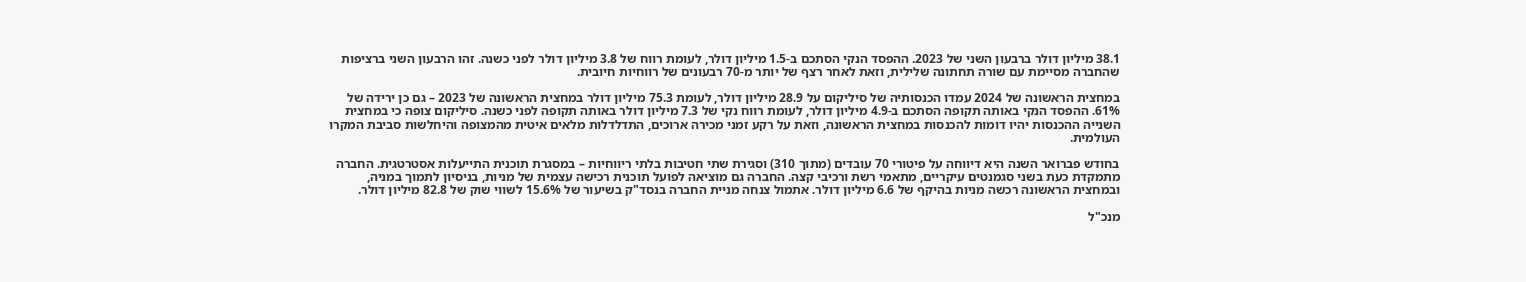38.1 מיליון דולר ברבעון השני של 2023. ההפסד הנקי הסתכם ב-1.5 מיליון דולר, לעומת רווח של 3.8 מיליון דולר לפני כשנה. זהו הרבעון השני ברציפות שהחברה מסיימת עם שורה תחתונה שלילית, וזאת לאחר רצף של יותר מ-70 רבעונים של רווחיות חיובית.

במחצית הראשונה של 2024 עמדו הכנסותיה של סיליקום על 28.9 מיליון דולר, לעומת 75.3 מיליון דולר במחצית הראשונה של 2023 – גם כן ירידה של 61%. ההפסד הנקי באותה תקופה הסתכם ב-4.9 מיליון דולר, לעומת רווח נקי של 7.3 מיליון דולר באותה תקופה לפני כשנה. סיליקום צופה כי במחצית השנייה ההכנסות יהיו דומות להכנסות במחצית הראשונה, וזאת על רקע זמני מכירה ארוכים, התדלדלות מלאים איטית מהמצופה והיחלשות סביבת המקרו העולמית.

בחודש פברואר השנה היא דיווחה על פיטורי 70 עובדים (מתוך 310) וסגירת שתי חטיבות בלתי ריווחיות – במסגרת תוכנית התייעלות אסטרטגית. החברה מתמקדת כעת בשני סגמנטים עיקריים, מתאמי רשת ורכיבי קצה. החברה גם מוציאה לפועל תוכנית רכישה עצמית של מניות, בניסיון לתמוך במניה, ובמחצית הראשונה רכשה מניות בהיקף של 6.6 מיליון דולר. אתמול צנחה מניית החברה בנסד"ק בשיעור של 15.6% לשווי שוק של 82.8 מיליון דולר.

מנכ"ל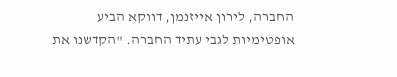החברה, לירון אייזנמן, דווקא הביע אופטימיות לגבי עתיד החברה. "הקדשנו את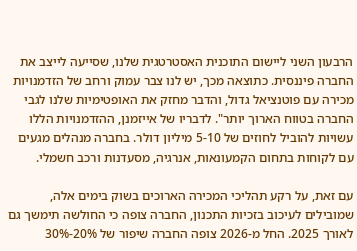הרבעון השני ליישום התוכנית האסטרטגית שלנו, שסייעה לייצב את החברה פיננסית. כתוצאה מכך, יש לנו צבר עמוק ורחב של הזדמנויות מכירה עם פוטנציאל גדול, והדבר מחזק את האופטימיות שלנו לגבי החברה בטווח הארוך יותר". לדבריו של אייזמנן, ההזדמנויות הללו עשויות להוביל לחוזים של 5-10 מיליון דולר. בחברה מנהלים מגעים עם לקוחות בתחום הקמעונאות, אנרגיה, מסעדנות ורכב חשמלי.

עם זאת, על רקע תהליכי המכירה הארוכים בשוק בימים אלה, שמובילים לעיכוב בזכיות התכנון, החברה צופה כי החולשה תימשך גם לאורך 2025. החל מ-2026 צופה החברה שיפור של 20%-30%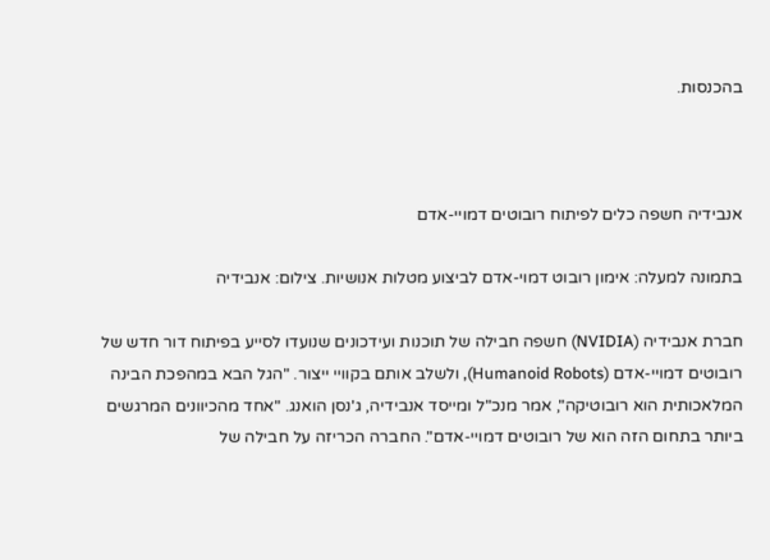בהכנסות.



אנבידיה חשפה כלים לפיתוח רובוטים דמויי-אדם

בתמונה למעלה: אימון רובוט דמוי-אדם לביצוע מטלות אנושיות. צילום: אנבידיה

חברת אנבידיה (NVIDIA) חשפה חבילה של תוכנות ועידכונים שנועדו לסייע בפיתוח דור חדש של רובוטים דמויי-אדם (Humanoid Robots), ולשלב אותם בקוויי ייצור. "הגל הבא במהפכת הבינה המלאכותית הוא רובוטיקה", אמר מנכ"ל ומייסד אנבידיה, ג'נסן הואנג. "אחד מהכיוונים המרגשים ביותר בתחום הזה הוא של רובוטים דמויי-אדם". החברה הכריזה על חבילה של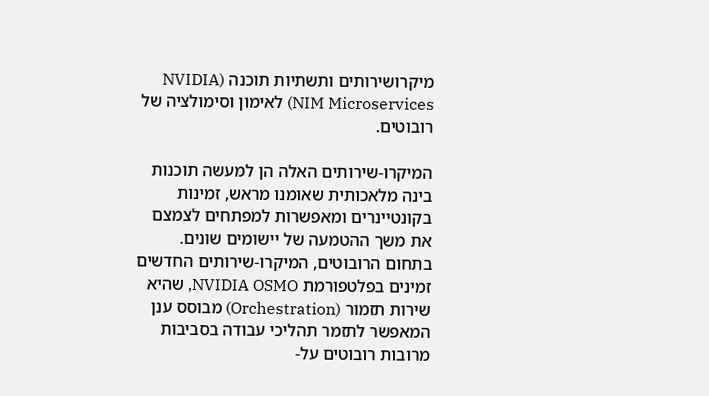מיקרושירותים ותשתיות תוכנה (NVIDIA NIM Microservices) לאימון וסימולציה של רובוטים.

המיקרו-שירותים האלה הן למעשה תוכנות בינה מלאכותית שאומנו מראש, זמינות בקונטיינרים ומאפשרות למפתחים לצמצם את משך ההטמעה של יישומים שונים. בתחום הרובוטים, המיקרו-שירותים החדשים זמינים בפלטפורמת NVIDIA OSMO, שהיא שירות תזמור (Orchestration) מבוסס ענן המאפשר לתזמר תהליכי עבודה בסביבות מרובות רובוטים על-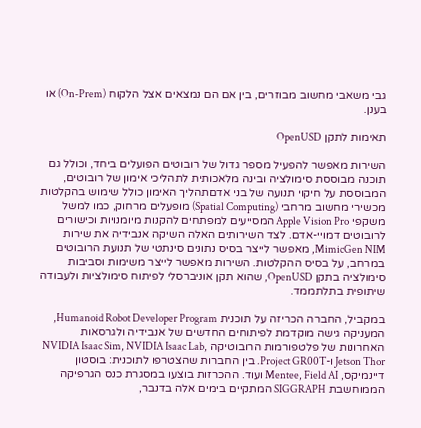גבי משאבי מחשוב מבוזרים, בין אם הם נמצאים אצל הלקוח (On-Prem) או בענן.

תאימות לתקן OpenUSD

השירות מאפשר להפעיל מספר גדול של רובוטים הפועלים ביחד, וכולל גם תוכנה מבוססת סימולציה ובינה מלאכותית לתהליכי אימון של רובוטים, המבוססת על חיקוי תנועה של בני אדםתהליך האימון כולל שימוש בהקלטות מכשירי מחשוב מרחבי (Spatial Computing) מופעלים מרחוק, כמו למשל משקפי Apple Vision Pro המסייעים למפתחים להקנות מיומנויות וכישורים לרובוטים דמויי-אדם. לצד השירותים האלה השיקה אנבידיה את שירות MimicGen NIM, מאפשר לייצר בסיס נתונים סינתטי של תנועת הרובוטים במרחב, על בסיס ההקלטות. השירות מאפשר לייצר משימות וסביבות סימולציה בתקן OpenUSD, שהוא תקן אוניברסלי לפיתוח סימולציות ולעבודה שיתופית בתלתממד.

במקביל, החברה הכריזה על תוכנית Humanoid Robot Developer Program, המעניקה גישה מוקדמת לפיתוחים החדשים של אנבידיה ולגרסאות האחרונות של פלטפורמות הרובוטיקה NVIDIA Isaac Sim, NVIDIA Isaac Lab, Jetson Thor ו-Project GR00T. בין החברות שהצטרפו לתוכנית: בוסטון דיינמיקס, Mentee, Field AI ועוד. ההכרזות בוצעו במסגרת כנס הגרפיקה הממוחשבת SIGGRAPH המתקיים בימים אלה בדנבר,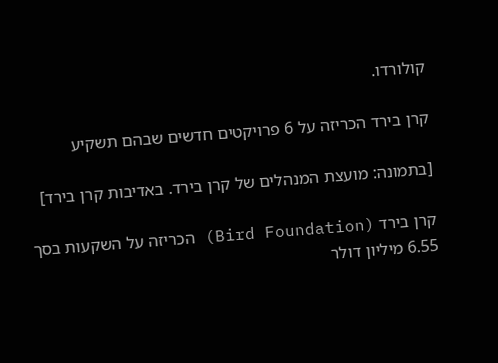קולורדו.

קרן בירד הכריזה על 6 פרויקטים חדשים שבהם תשקיע

[בתמונה: מועצת המנהלים של קרן בירד. באדיבות קרן בירד]

קרן בירד (Bird Foundation) הכריזה על השקעות בסך 6.55 מיליון דולר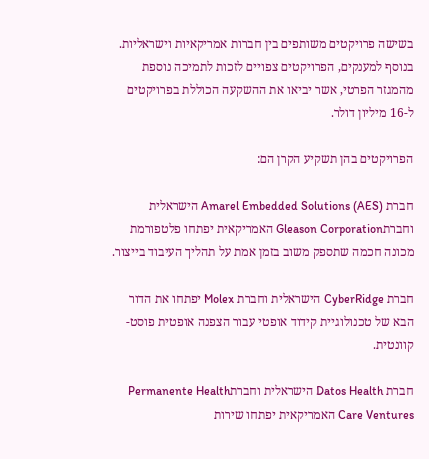בשישה פרויקטים משותפים בין חברות אמריקאיות וישראליות. בנוסף למענקים, הפרויקטים צפויים לזכות לתמיכה נוספת מהמגזר הפרטי, אשר יביאו את ההשקעה הכוללת בפרויקטים ל-16 מיליון דולר.

הפרויקטים בהן תשקיע הקרן הם:

חברת Amarel Embedded Solutions (AES) הישראלית וחברתGleason Corporation האמריקאית יפתחו פלטפורמת מכונה חכמה שתספק משוב בזמן אמת על תהליך העיבוד בייצור.

חברת CyberRidge הישראלית וחברת Molex יפתחו את הדור הבא של טכנולוגיית קידוד אופטי עבור הצפנה אופטית פוסט-קוונטית.

חברת Datos Health הישראלית וחברתPermanente Health Care Ventures האמריקאית יפתחו שירות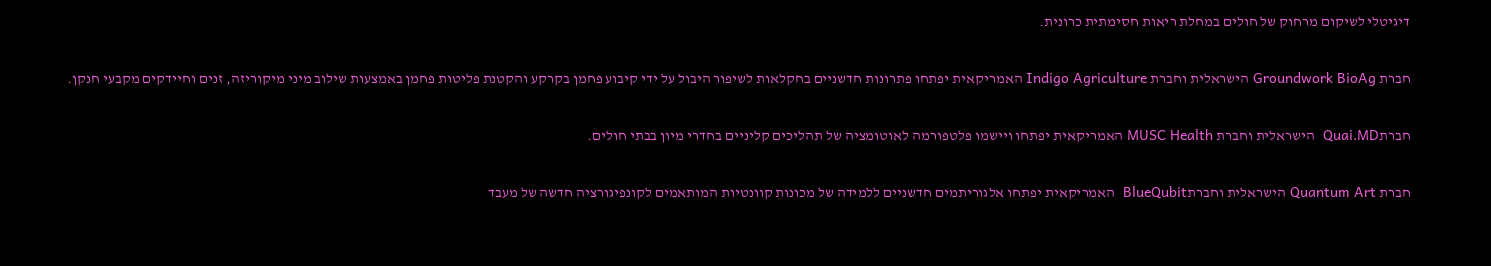דיגיטלי לשיקום מרחוק של חולים במחלת ריאות חסימתית כרונית.

חברת Groundwork BioAg הישראלית וחברת Indigo Agriculture האמריקאית יפתחו פתרונות חדשניים בחקלאות לשיפור היבול על ידי קיבוע פחמן בקרקע והקטנת פליטות פחמן באמצעות שילוב מיני מיקוריזה, זנים וחיידקים מקבעי חנקן.

חברתQuai.MD  הישראלית וחברת MUSC Health האמריקאית יפתחו ויישמו פלטפורמה לאוטומציה של תהליכים קליניים בחדרי מיון בבתי חולים.

חברת Quantum Art הישראלית וחברתBlueQubit  האמריקאית יפתחו אלגוריתמים חדשניים ללמידה של מכונות קוונטיות המותאמים לקונפיגורציה חדשה של מעבד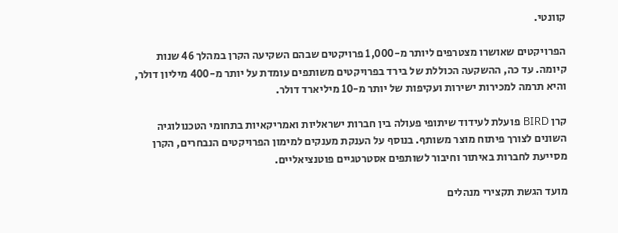קוונטי.

הפרויקטים שאושרו מצטרפים ליותר מ-1,000 פרויקטים שבהם השקיעה הקרן במהלך 46 שנות קיומה. עד כה, ההשקעה הכוללת של בירד בפרויקטים משותפים עומדת על יותר מ-400 מיליון דולר, והיא תרמה למכירות ישירות ועקיפות של יותר מ-10 מיליארד דולר.

קרן BIRD פועלת לעידוד שיתופי פעולה בין חברות ישראליות ואמריקאיות בתחומי הטכנולוגיה השונים לצורך פיתוח מוצר משותף. בנוסף על הענקת מענקים למימון הפרויקטים הנבחרים, הקרן מסייעת לחברות באיתור וחיבור לשותפים אסטרטגיים פוטנציאליים.

מועד הגשת תקצירי מנהלים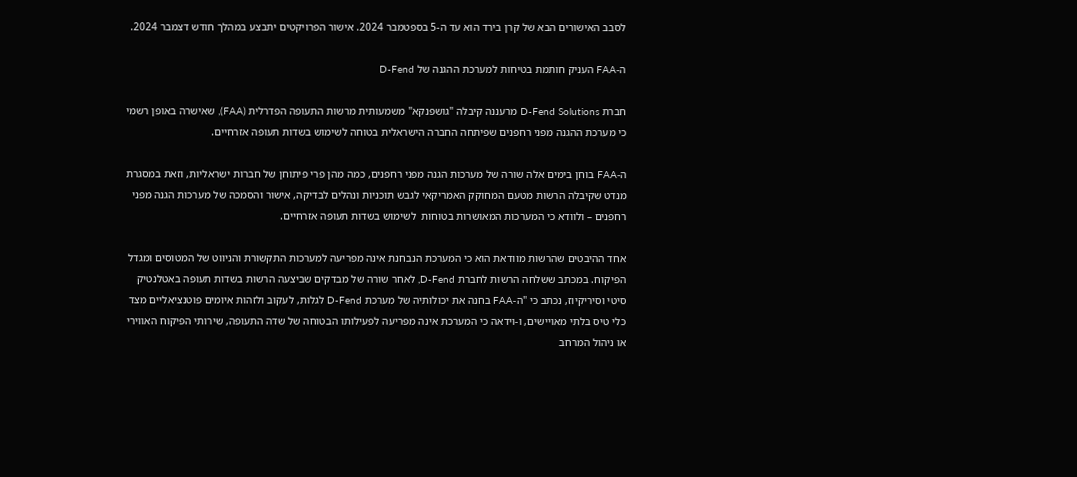לסבב האישורים הבא של קרן בירד הוא עד ה-5 בספטמבר 2024. אישור הפרויקטים יתבצע במהלך חודש דצמבר 2024.

ה-FAA העניק חותמת בטיחות למערכת ההגנה של D-Fend

חברת D-Fend Solutions מרעננה קיבלה "גושפנקא" משמעותית מרשות התעופה הפדרלית (FAA), שאישרה באופן רשמי כי מערכת ההגנה מפני רחפנים שפיתחה החברה הישראלית בטוחה לשימוש בשדות תעופה אזרחיים.

ה-FAA בוחן בימים אלה שורה של מערכות הגנה מפני רחפנים, כמה מהן פרי פיתוחן של חברות ישראליות, וזאת במסגרת מנדט שקיבלה הרשות מטעם המחוקק האמריקאי לגבש תוכניות ונהלים לבדיקה, אישור והסמכה של מערכות הגנה מפני רחפנים – ולוודא כי המערכות המאושרות בטוחות  לשימוש בשדות תעופה אזרחיים.

אחד ההיבטים שהרשות מוודאת הוא כי המערכת הנבחנת אינה מפריעה למערכות התקשורת והניווט של המטוסים ומגדל הפיקוח. במכתב ששלחה הרשות לחברת D-Fend, לאחר שורה של מבדקים שביצעה הרשות בשדות תעופה באטלנטיק סיטי וסיריקיוז, נכתב כי "ה-FAA בחנה את יכולותיה של מערכת D-Fend לגלות, לעקוב ולזהות איומים פוטנציאליים מצד כלי טיס בלתי מאויישים, ו-וידאה כי המערכת אינה מפריעה לפעילותו הבטוחה של שדה התעופה, שירותי הפיקוח האווירי או ניהול המרחב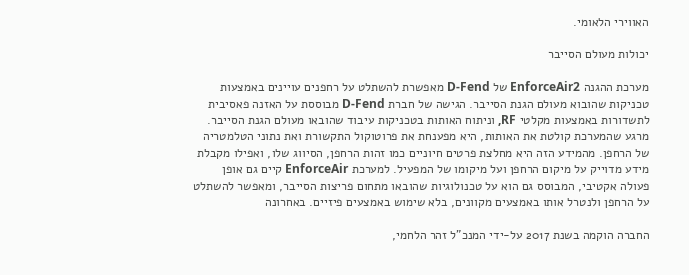האווירי הלאומי.

יכולות מעולם הסייבר

מערכת ההגנה EnforceAir2 של D-Fend מאפשרת להשתלט על רחפנים עויינים באמצעות טכניקות שהובוא מעולם הגנת הסייבר. הגישה של חברת D-Fend מבוססת על האזנה פאסיבית לתשדורות באמצעות מקלטי RF, וניתוח האותות בטכניקות עיבוד שהובאו מעולם הגנת הסייבר. מרגע שהמערכת קולטת את האותות, היא מפענחת את פרוטוקול התקשורת ואת נתוני הטלמטריה של הרחפן. מהמידע הזה היא מחלצת פרטים חיוניים כמו זהות הרחפן, הסיווג שלו, ואפילו מקבלת מידע מדוייק על מיקום הרחפן ועל מיקומו של המפעיל. למערכת EnforceAir קיים גם אופן פעולה אקטיבי, המבוסס גם הוא על טכנולוגיות שהובאו מתחום פריצות הסייבר, ומאפשר להשתלט על הרחפן ולנטרל אותו באמצעים מקוונים, בלא שימוש באמצעים פיזיים. באחרונה

החברה הוקמה בשנת 2017 על-ידי המנכ"ל זהר הלחמי,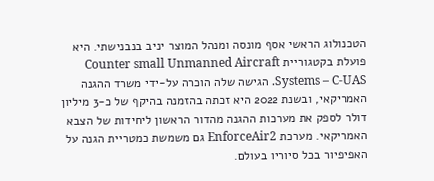הטכנולוג הראשי אסף מונסה ומנהל המוצר יניב בנבנישתי. היא פועלת בקטגוריית Counter small Unmanned Aircraft Systems – C-UAS. הגישה שלה הוכרה על-ידי משרד ההגנה האמריקאי, ובשנת 2022 היא זכתה בהזמנה בהיקף של כ-3 מיליון דולר לספק את מערכות ההגנה מהדור הראשון ליחידות של הצבא האמריקאי. מערכת EnforceAir2 גם משמשת כמטריית הגנה על האפיפיור בכל סיוריו בעולם.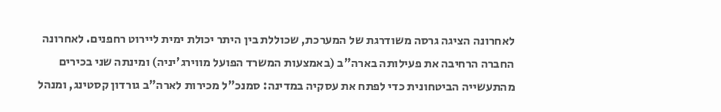לאחרונה הציגה גרסה משודרגת של המערכת, שכוללת בין היתר יכולת ימית ליירוט רחפנים. לאחרונה החברה הרחיבה את פעילותה בארה"ב (באמצעות המשרד הפועל מווירג'יניה) ומינתה שני בכירים מהתעשייה הביטחונית כדי לפתח את עסקיה במדינה: סמנכ"ל מכירות לארה"ב גורדון קסטינג, ומנהל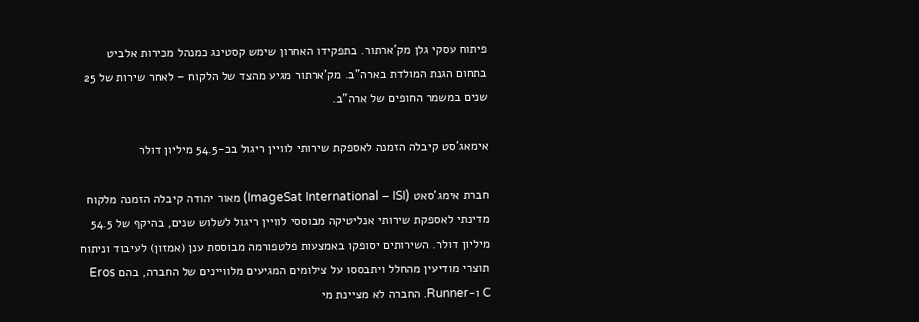פיתוח עסקי גלן מק'ארתור. בתפקידו האחרון שימש קסטינג כמנהל מכירות אלביט בתחום הגנת המולדת בארה"ב. מק'ארתור מגיע מהצד של הלקוח – לאחר שירות של 25 שנים במשמר החופים של ארה"ב.

אימאג'סט קיבלה הזמנה לאספקת שירותי לוויין ריגול בכ-54.5 מיליון דולר

חברת אימג’סאט (ImageSat International – ISI) מאור יהודה קיבלה הזמנה מלקוח מדינתי לאספקת שירותי אנליטיקה מבוססי לוויין ריגול לשלוש שנים, בהיקף של 54.5 מיליון דולר. השירותים יסופקו באמצעות פלטפורמה מבוססת ענן (אמזון) לעיבוד וניתוח תוצרי מודיעין מהחלל ויתבססו על צילומים המגיעים מלוויינים של החברה, בהם Eros C ו-Runner. החברה לא מציינת מי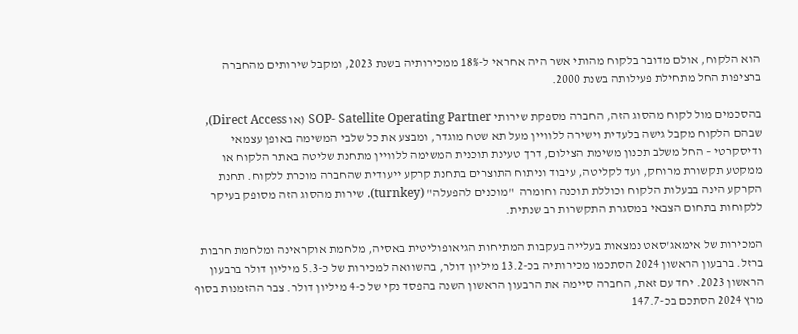הוא הלקוח, אולם מדובר בלקוח מהותי אשר היה אחראי ל-18% ממכירותיה בשנת 2023, ומקבל שירותים מהחברה ברציפות החל מתחילת פעילותה בשנת 2000.

בהסכמים מול לקוח מהסוג הזה, החברה מספקת שירותי SOP- Satellite Operating Partner (או Direct Access), שבהם הלקוח מקבל גישה בלעדית וישירה ללוויין מעל תא שטח מוגדר, ומבצע את כל שלבי המשימה באופן עצמאי ודיסקרטי – החל משלב תכנון משימת הצילום, דרך טעינת תוכנית המשימה ללוויין מתחנת שליטה באתר הלקוח או ממקטע תקשורת מרוחק, ועד לקליטה, עיבוד וניתוח התוצרים בתחנת קרקע ייעודית שהחברה מוכרת ללקוח. תחנת הקרקע הינה בבעלות הלקוח וכוללת תוכנה וחומרה  "מוכנים להפעלה" (turnkey). שירות מהסוג הזה מסופק בעיקר ללקוחות בתחום הצבאי במסגרת התקשרות רב שנתית.

המכירות של אימאג'סאט נמצאות בעלייה בעקבות המתיחות הגיאופוליטית באסיה, מלחמת אוקראינה ומלחמת חרבות ברזל. ברבעון הראשון 2024 הסתכמו מכירותיה בכ-13.2 מיליון דולר, בהשוואה למכירות של כ-5.3 מיליון דולר ברבעון הראשון 2023. יחד עם זאת, החברה סיימה את הרבעון הראשון השנה בהפסד נקי של כ-4 מיליון דולר. צבר ההזמנות בסוף מרץ 2024 הסתכם בכ-147.7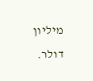מיליון דולר.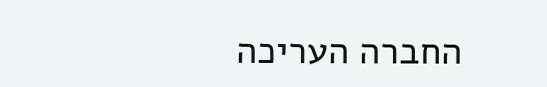החברה העריכה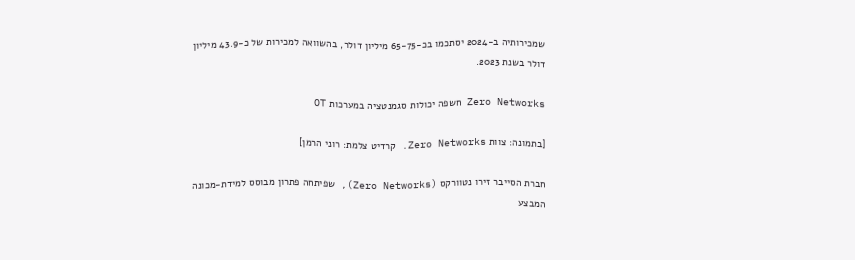שמכירותיה ב-2024 יסתכמו בכ-65-75 מיליון דולר, בהשוואה למכירות של כ-43.9 מיליון דולר בשנת 2023.

Zero Networks חשפה יכולות סגמנטציה במערכות OT

[בתמונה: צוות Zero Networks. קרדיט צלמת: רוני הרמן]

חברת הסייבר זירו נטוורקס (Zero Networks), שפיתחה פתרון מבוסס למידת-מכונה המבצע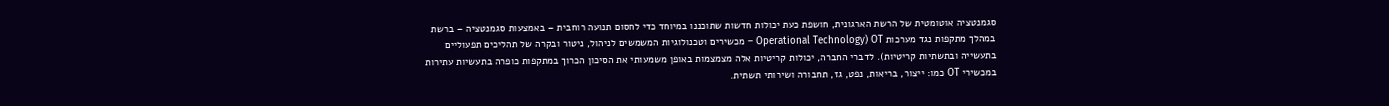סגמנטציה אוטומטית של הרשת הארגונית, חושפת כעת יכולות חדשות שתוכננו במיוחד כדי לחסום תנועה רוחבית – באמצעות סגמנטציה – ברשת במהלך מתקפות נגד מערכות OT (Operational Technology – מכשירים וטכנולוגיות המשמשים לניהול, ניטור ובקרה של תהליכים תפעוליים בתעשייה ובתשתיות קריטיות). לדברי החברה, יכולות קריטיות אלה מצמצמות באופן משמעותי את הסיכון הכרוך במתקפות כופרה בתעשיות עתירות במכשירי OT כמו: ייצור, בריאות, נפט, גז, תחבורה ושירותי תשתית.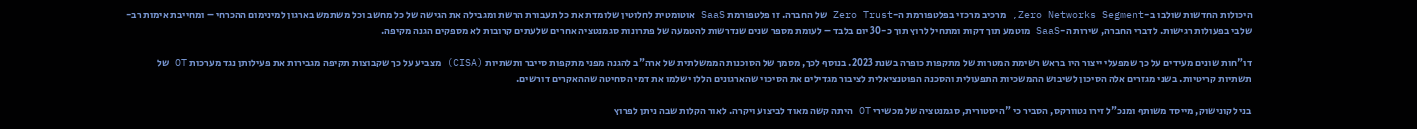היכולות החדשות שולבו ב-Zero Networks Segment, מרכיב מרכזי בפלטפורמת ה-Zero Trust של החברה. זו פלטפורמת SaaS אוטומטית לחלוטין שלומדת את כל תעבורת הרשת ומגבילה את הגישה של כל מחשב וכל משתמש בארגון למינימום ההכרחי – ומחייבת אימות רב-שלבי בפעולות רגישות. לדברי החברה, שירות ה-SaaS מוטמע תוך דקות ומתחיל לרוץ תוך כ-30 יום בלבד – לעומת מספר שנים שנדרשות להטמעה של פתרונות סגמנטציה אחרים שלעתים קרובות לא מספקים הגנה מקיפה.

דו"חות שונים מעידים על כך שמפעלי ייצור היו בראש רשימת המטרות של מתקפות כופרה בשנת 2023. בנוסף לכך, מסמך של הסוכנות הממשלתית של ארה"ב להגנה מפני מתקפות סייבר ותשתיות (CISA) מצביע על כך שקבוצות תקיפה מגבירות את פעילותן נגד מערכות OT של תשתיות קריטיות. בשני מגזרים אלה הסיכון לשיבוש ההמשכיות התפעולית והסכנה הפוטנציאלית לציבור מגדילים את הסיכוי שהארגונים הללו ישלמו את דמי הסחיטה שההאקרים דורשים.

בני לקונישוק, מייסד משותף ומנכ"ל זירו נטוורקס, הסביר כי "היסטורית, סגמנטציה של מכשירי OT היתה קשה מאוד לביצוע ויקרה. לאור הקלות שבה ניתן לפרוץ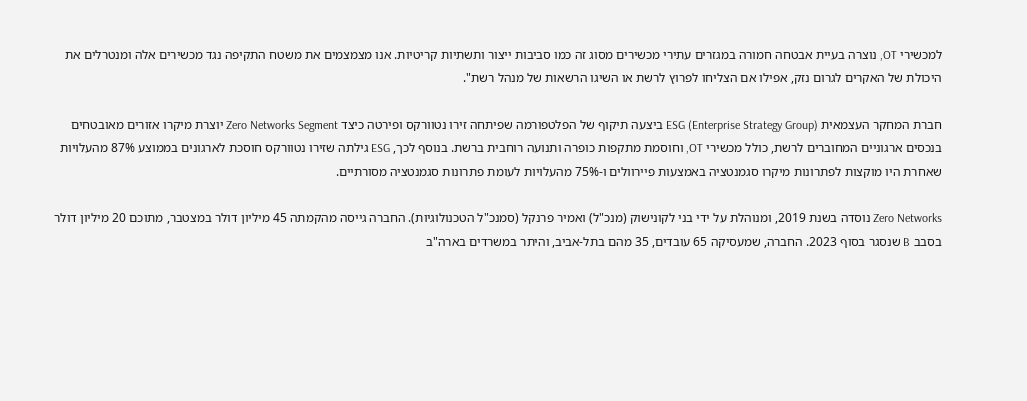למכשירי OT, נוצרה בעיית אבטחה חמורה במגזרים עתירי מכשירים מסוג זה כמו סביבות ייצור ותשתיות קריטיות. אנו מצמצמים את משטח התקיפה נגד מכשירים אלה ומנטרלים את היכולת של האקרים לגרום נזק, אפילו אם הצליחו לפרוץ לרשת או השיגו הרשאות של מנהל רשת".

חברת המחקר העצמאית ESG (Enterprise Strategy Group) ביצעה תיקוף של הפלטפורמה שפיתחה זירו נטוורקס ופירטה כיצד Zero Networks Segment יוצרת מיקרו אזורים מאובטחים בנכסים ארגוניים המחוברים לרשת, כולל מכשירי OT, וחוסמת מתקפות כופרה ותנועה רוחבית ברשת. בנוסף לכך, ESG גילתה שזירו נטוורקס חוסכת לארגונים בממוצע 87% מהעלויות שאחרת היו מוקצות לפתרונות מיקרו סגמנטציה באמצעות פיירוולים ו-75% מהעלויות לעומת פתרונות סגמנטציה מסורתיים.

Zero Networks נוסדה בשנת 2019, ומנוהלת על ידי בני לקונישוק (מנכ"ל) ואמיר פרנקל (סמנכ"ל הטכנולוגיות). החברה גייסה מהקמתה 45 מיליון דולר במצטבר, מתוכם 20 מיליון דולר בסבב B שנסגר בסוף 2023. החברה, שמעסיקה 65 עובדים, 35 מהם בתל-אביב, והיתר במשרדים בארה"ב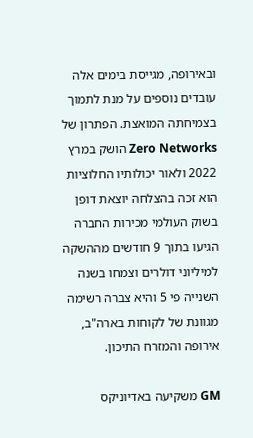ובאירופה, מגייסת בימים אלה עובדים נוספים על מנת לתמוך בצמיחתה המואצת. הפתרון של Zero Networks הושק במרץ 2022 ולאור יכולותיו החלוציות הוא זכה בהצלחה יוצאת דופן בשוק העולמי מכירות החברה הגיעו בתוך 9 חודשים מההשקה למיליוני דולרים וצמחו בשנה השנייה פי 5 והיא צברה רשימה מגוונת של לקוחות בארה"ב, אירופה והמזרח התיכון.

GM משקיעה באדיוניקס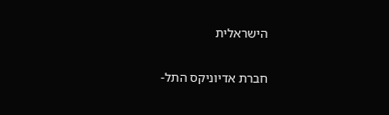הישראלית

חברת אדיוניקס התל-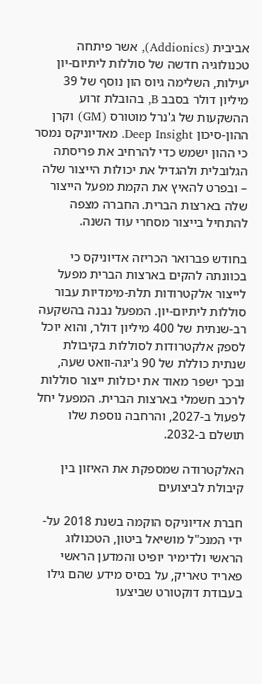אביבית (Addionics), אשר פיתחה טכנולוגיה חדשה של סוללות ליתיום-יון יעילות, השלימה גיוס הון נוסף של 39 מיליון דולר בסבב B, בהובלת זרוע ההשקעות של ג'נרל מוטורס (GM) וקרן ההון-סיכון Deep Insight. מאדיוניקס נמסר כי ההון ישמש כדי להרחיב את פריסתה הגלובלית ולהגדיל את יכולות הייצור שלה – ובפרט להאיץ את הקמת מפעל הייצור שלה בארצות הברית. החברה מצפה להתחיל בייצור מסחרי עוד השנה.

בחודש פברואר הכריזה אדיוניקס כי בכוונתה להקים בארצות הברית מפעל לייצור אלקטרודות תלת-מימדיות עבור סוללות ליתיום-יון. המפעל נבנה בהשקעה רב-שנתית של 400 מיליון דולר, והוא יוכל לספק אלקטרודות לסוללות בקיבולת שנתית כוללת של 90 ג'יגה-וואט שעה, ובכך ישפר מאוד את יכולות ייצור סוללות לרכב חשמלי בארצות הברית. המפעל יחל לפעול ב-2027, והרחבה נוספת שלו תושלם ב-2032.

האלקטרודה שמספקת את האיזון בין קיבולת לביצועים

חברת אדיוניקס הוקמה בשנת 2018 על-ידי המנכ"ל מושיאל ביטון, הטכנולוג הראשי ולדימיר יופיט והמדען הראשי פאריד טאריק, על בסיס מידע שהם גילו בעבודת דוקטורט שביצעו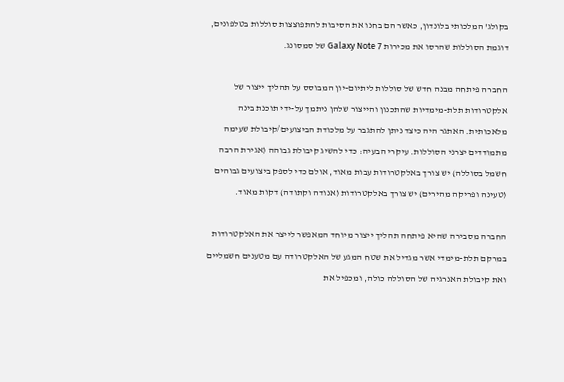בקולג' המלכותי בלונדון, כאשר הם בחנו את הסיבות להתפוצצות סוללות בטלפונים, דוגמת הסוללות שהרסו את מכירות Galaxy Note 7 של סמסונג.

החברה פיתחה מבנה חדש של סוללות ליתיום-יון המבוסס על תהליך ייצור של אלקטרודות תלת-מימדיות שהתכנון והייצור שלהן ניתמך על-ידי תוכנת בינה מלאכותית. האתגר היה כיצד ניתן להתגבר על מלכודת הביצועים/קיבולת שעימה מתמודדים יצרני הסוללות. עיקרי הבעיה: כדי להשיג קיבולת גבוהה (אגירת הרבה חשמל בסוללה) יש צורך באלקטרודות עבות מאוד, אולם כדי לספק ביצועים גבוהים (טעינה ופריקה מהירים) יש צורך באלקטרודות (אנודה וקתודה) דקות מאוד.

החברה מסבירה שהיא פיתחה תהליך ייצור מיוחד המאפשר לייצר את האלקטרודות במרקם תלת-מימדי אשר מגדיל את שטח המגע של האלקטרודה עם מטענים חשמליים ואת קיבולת האנרגיה של הסוללה כולה, ומכפיל את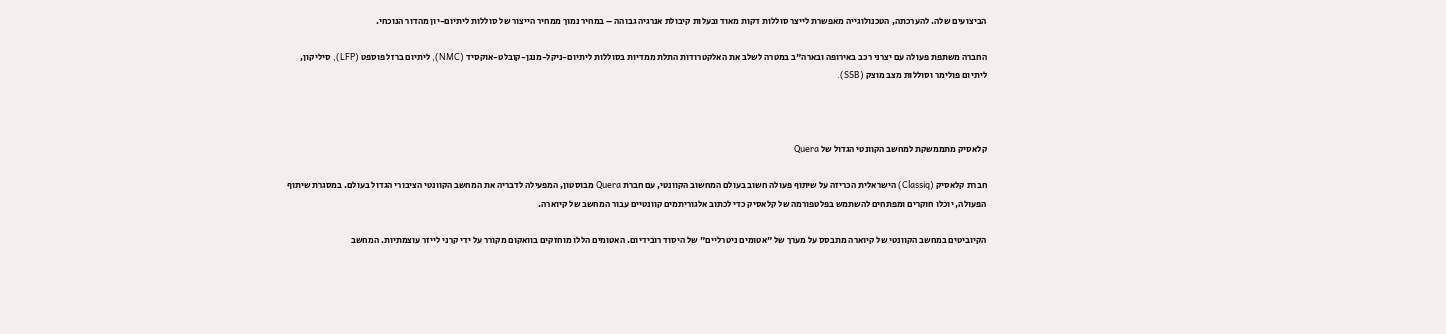הביצועים שלה. להערכתה, הטכנולוגייה מאפשרת לייצר סוללות דקות מאוד ובעלות קיבולת אנרגיה גבוהה – במחיר נמוך ממחיר הייצור של סוללות ליתיום-יון מהדור הנוכחי.

החברה משתפת פעולה עם יצרני רכב באירופה ובארה"ב במטרה לשלב את האלקטרודות התלת ממדיות בסוללות ליתיום-ניקל-מנגן-קובלט-אוקסיד (NMC), ליתיום ברזל פוספט (LFP), סיליקון, ליתיום פולימר וסוללות מצב מוצק (SSB).



קלאסיק מתממשקת למחשב הקוונטי הגדול של Quera

חברת קלאסיק (Classiq) הישראלית הכריזה על שיתוף פעולה חשוב בעולם המחשוב הקוונטי, עם חברת Quera מבוסטון, המפעילה לדבריה את המחשב הקוונטי הציבורי הגדול בעולם. במסגרת שיתוף הפעולה, יוכלו חוקרים ומפתחים להשתמש בפלטפורמה של קלאסיק כדי לכתוב אלגוריתמים קוונטיים עבור המחשב של קיוארה.

הקיוביטים במחשב הקוונטי של קיוארה מתבסס על מערך של "אטומים ניטרליים" של היסוד רובידיום. האטומים הללו מוחזקים בוואקום מקורר על ידי קרני לייזר עוצמתיות. המחשב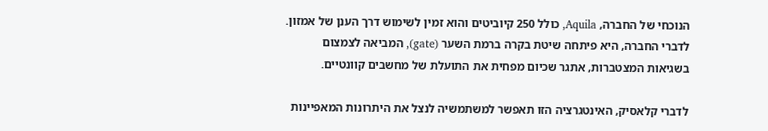הנוכחי של החברה, Aquila, כולל 250 קיוביטים והוא זמין לשימוש דרך הענן של אמזון. לדברי החברה, היא פיתחה שיטת בקרה ברמת השער (gate), המביאה לצמצום בשגיאות המצטברות, אתגר שכיום מפחית את התועלת של מחשבים קוונטיים.

לדברי קלאסיק, האינטגרציה הזו תאפשר למשתמשיה לנצל את היתרונות המאפיינות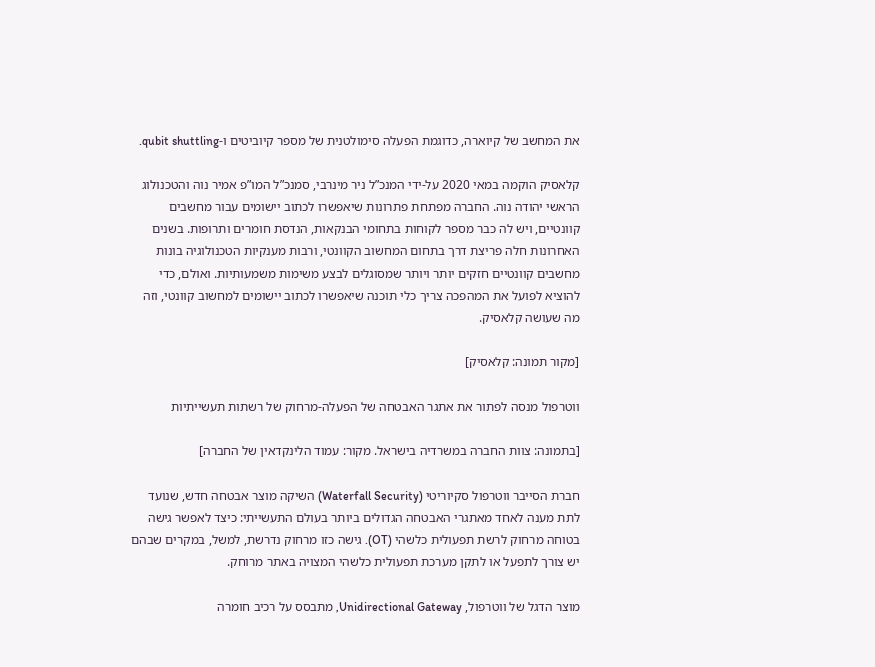את המחשב של קיוארה, כדוגמת הפעלה סימולטנית של מספר קיוביטים ו-qubit shuttling.

קלאסיק הוקמה במאי 2020 על-ידי המנכ”ל ניר מינרבי, סמנכ”ל המו”פ אמיר נוה והטכנולוג הראשי יהודה נוה. החברה מפתחת פתרונות שיאפשרו לכתוב יישומים עבור מחשבים קוונטיים, ויש לה כבר מספר לקוחות בתחומי הבנקאות, הנדסת חומרים ותרופות. בשנים האחרונות חלה פריצת דרך בתחום המחשוב הקוונטי, ורבות מענקיות הטכנולוגיה בונות מחשבים קוונטיים חזקים יותר ויותר שמסוגלים לבצע משימות משמעותיות. ואולם, כדי להוציא לפועל את המהפכה צריך כלי תוכנה שיאפשרו לכתוב יישומים למחשוב קוונטי, וזה מה שעושה קלאסיק.

[מקור תמונה: קלאסיק]

ווטרפול מנסה לפתור את אתגר האבטחה של הפעלה-מרחוק של רשתות תעשייתיות

[בתמונה: צוות החברה במשרדיה בישראל. מקור: עמוד הלינקדאין של החברה]

חברת הסייבר ווטרפול סקיוריטי (Waterfall Security) השיקה מוצר אבטחה חדש, שנועד לתת מענה לאחד מאתגרי האבטחה הגדולים ביותר בעולם התעשייתי: כיצד לאפשר גישה בטוחה מרחוק לרשת תפעולית כלשהי (OT). גישה כזו מרחוק נדרשת, למשל, במקרים שבהם יש צורך לתפעל או לתקן מערכת תפעולית כלשהי המצויה באתר מרוחק.

מוצר הדגל של ווטרפול, Unidirectional Gateway, מתבסס על רכיב חומרה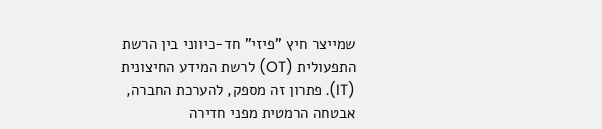שמייצר חיץ "פיזי" חד-כיווני בין הרשת התפעולית (OT) לרשת המידע החיצונית (IT). פתרון זה מספק, להערכת החברה, אבטחה הרמטית מפני חדירה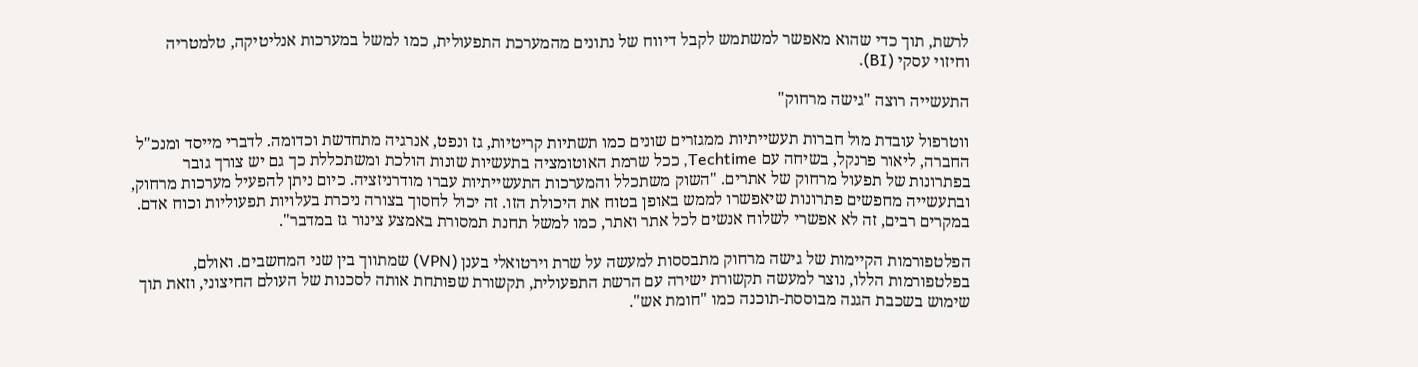לרשת, תוך כדי שהוא מאפשר למשתמש לקבל דיווח של נתונים מהמערכת התפעולית, כמו למשל במערכות אנליטיקה, טלמטריה וחיזוי עסקי (BI).

התעשייה רוצה "גישה מרחוק"

ווטרפול עובדת מול חברות תעשייתיות ממגזרים שונים כמו תשתיות קריטיות, גז ונפט, אנרגיה מתחדשת וכדומה. לדברי מייסד ומנכ"ל החברה, ליאור פרנקל, בשיחה עם Techtime, ככל שרמת האוטומציה בתעשיות שונות הולכת ומשתכללת כך גם יש צורך גובר בפתרונות של תפעול מרחוק של אתרים. "השוק משתכלל והמערכות התעשייתיות עברו מודרניזציה. כיום ניתן להפעיל מערכות מרחוק, ובתעשייה מחפשים פתרונות שיאפשרו לממש באופן בטוח את היכולת הזו. זה יכול לחסוך בצורה ניכרת בעלויות תפעוליות וכוח אדם. במקרים רבים, זה לא אפשרי לשלוח אנשים לכל אתר ואתר, כמו למשל תחנת תמסורת באמצע צינור גז במדבר".

הפלטפורמות הקיימות של גישה מרחוק מתבססות למעשה על שרת וירטואלי בענן (VPN) שמתווך בין שני המחשבים. ואולם, בפלטפורמות הללו, נוצר למעשה תקשורת ישירה עם הרשת התפעולית, תקשורת שפותחת אותה לסכנות של העולם החיצוני, וזאת תוך שימוש בשכבת הגנה מבוססת-תוכנה כמו "חומת אש".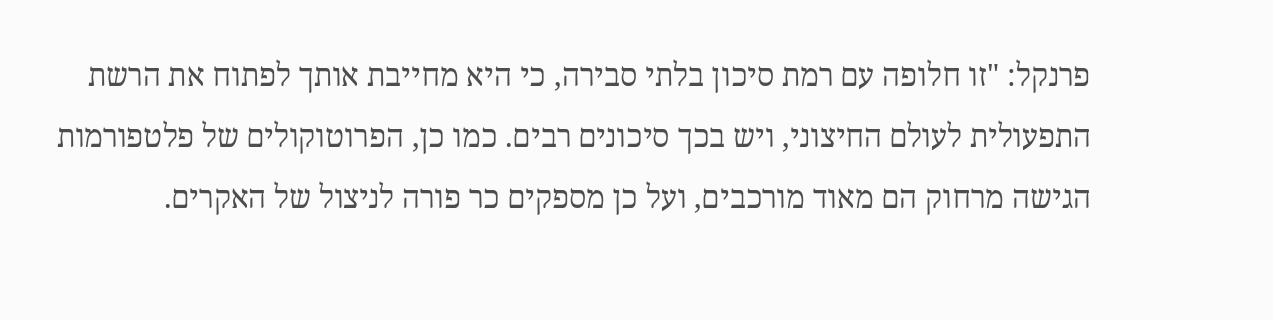פרנקל: "זו חלופה עם רמת סיכון בלתי סבירה, כי היא מחייבת אותך לפתוח את הרשת התפעולית לעולם החיצוני, ויש בכך סיכונים רבים. כמו כן, הפרוטוקולים של פלטפורמות הגישה מרחוק הם מאוד מורכבים, ועל כן מספקים כר פורה לניצול של האקרים.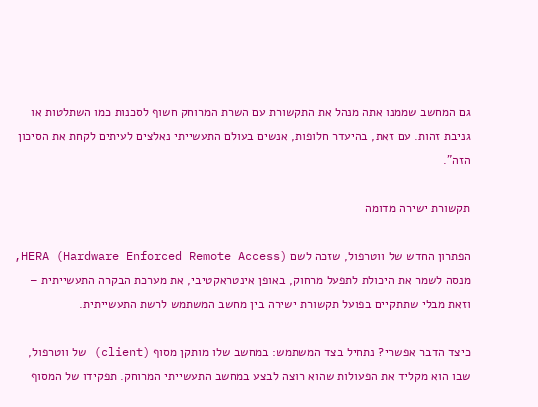גם המחשב שממנו אתה מנהל את התקשורת עם השרת המרוחק חשוף לסכנות כמו השתלטות או גניבת זהות. עם זאת, בהיעדר חלופות, אנשים בעולם התעשייתי נאלצים לעיתים לקחת את הסיכון הזה".

תקשורת ישירה מדומה

הפתרון החדש של ווטרפול, שזכה לשם HERA (Hardware Enforced Remote Access), מנסה לשמר את היכולת לתפעל מרחוק, באופן אינטראקטיבי, את מערכת הבקרה התעשייתית – וזאת מבלי שתתקיים בפועל תקשורת ישירה בין מחשב המשתמש לרשת התעשייתית.

כיצד הדבר אפשרי? נתחיל בצד המשתמש: במחשב שלו מותקן מסוף (client) של ווטרפול, שבו הוא מקליד את הפעולות שהוא רוצה לבצע במחשב התעשייתי המרוחק. תפקידו של המסוף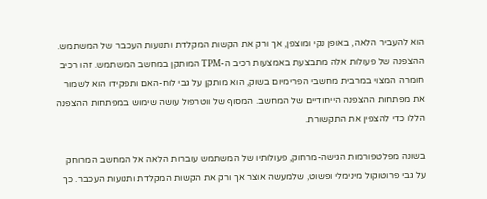הוא להעביר הלאה, באופן נקי ומוצפן, אך ורק את הקשות המקלדת ותנועות העכבר של המשתמש. ההצפנה של פעולות אלה מתבצעת באמצעות רכיב ה-TPM המותקן במחשב המשתמש. זהו רכיב חומרה המצוי במרבית מחשבי הפרימיום בשוק, הוא מותקן על גבי לוח-האם ותפקידו הוא לשמור את מפתחות ההצפנה הייחודיים של המחשב. המסוף של ווטרפול עושה שימוש במפתחות ההצפנה הללו כדי להצפין את התקשורת.

בשונה מפלטפורמות הגישה-מרחוק, פעולותיו של המשתמש עוברות הלאה אל המחשב המרוחק על גבי פרוטוקול מינימלי ופשוט, שלמעשה אוצר אך ורק את הקשות המקלדת ותנועות העכבר. כך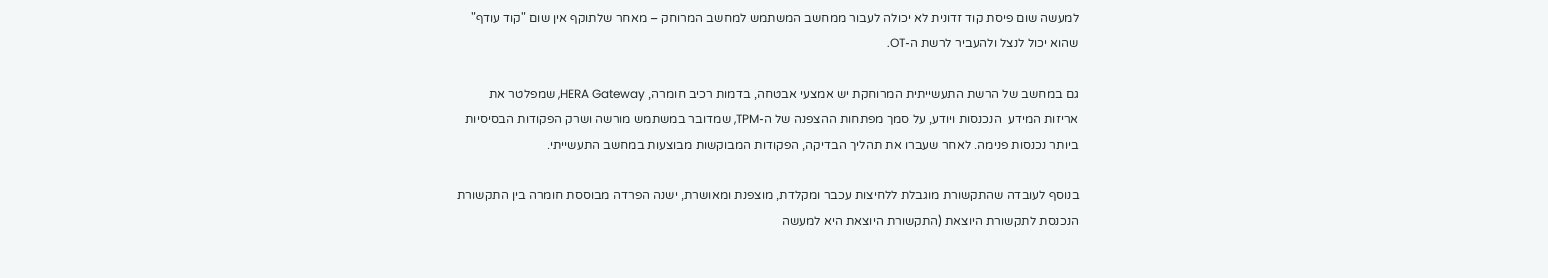למעשה שום פיסת קוד זדונית לא יכולה לעבור ממחשב המשתמש למחשב המרוחק – מאחר שלתוקף אין שום "קוד עודף" שהוא יכול לנצל ולהעביר לרשת ה-OT.

גם במחשב של הרשת התעשייתית המרוחקת יש אמצעי אבטחה, בדמות רכיב חומרה, HERA Gateway, שמפלטר את אריזות המידע  הנכנסות ויודע, על סמך מפתחות ההצפנה של ה-TPM, שמדובר במשתמש מורשה ושרק הפקודות הבסיסיות ביותר נכנסות פנימה. לאחר שעברו את תהליך הבדיקה, הפקודות המבוקשות מבוצעות במחשב התעשייתי.

בנוסף לעובדה שהתקשורת מוגבלת ללחיצות עכבר ומקלדת, מוצפנת ומאושרת, ישנה הפרדה מבוססת חומרה בין התקשורת הנכנסת לתקשורת היוצאת (התקשורת היוצאת היא למעשה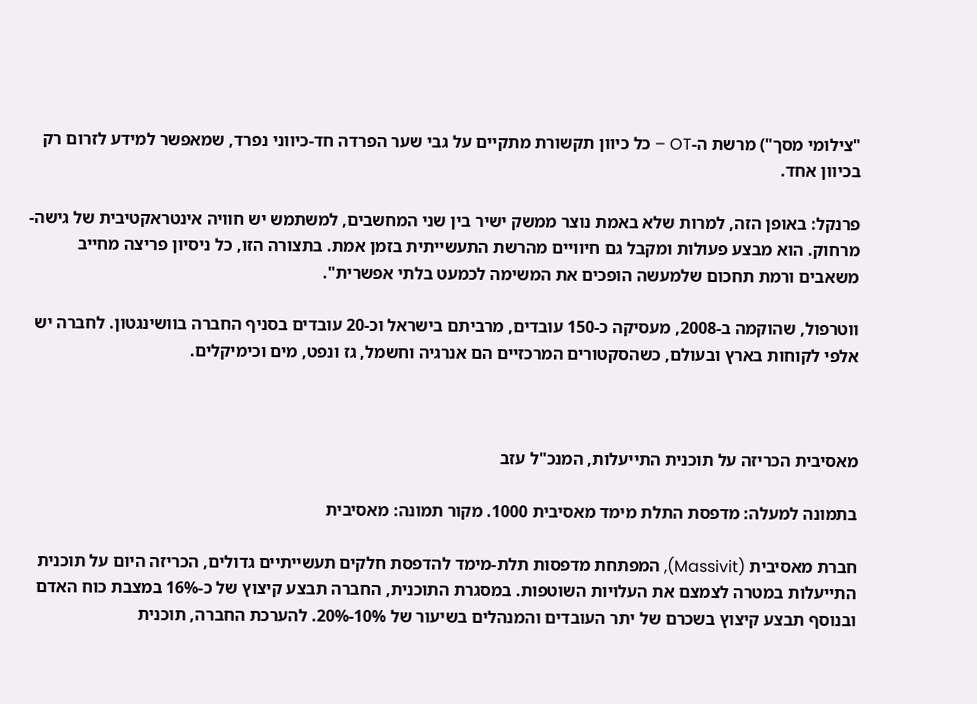"צילומי מסך") מרשת ה-OT – כל כיוון תקשורת מתקיים על גבי שער הפרדה חד-כיווני נפרד, שמאפשר למידע לזרום רק בכיוון אחד.

פרנקל: באופן הזה, למרות שלא באמת נוצר ממשק ישיר בין שני המחשבים, למשתמש יש חוויה אינטראקטיבית של גישה-מרחוק. הוא מבצע פעולות ומקבל גם חיוויים מהרשת התעשייתית בזמן אמת. בתצורה הזו, כל ניסיון פריצה מחייב משאבים ורמת תחכום שלמעשה הופכים את המשימה לכמעט בלתי אפשרית".

ווטרפול, שהוקמה ב-2008, מעסיקה כ-150 עובדים, מרביתם בישראל וכ-20 עובדים בסניף החברה בוושינגטון. לחברה יש אלפי לקוחות בארץ ובעולם, כשהסקטורים המרכזיים הם אנרגיה וחשמל, גז ונפט, מים וכימיקלים.



מאסיבית הכריזה על תוכנית התייעלות, המנכ"ל עזב

בתמונה למעלה: מדפסת התלת מימד מאסיבית 1000. מקור תמונה: מאסיבית

חברת מאסיבית (Massivit), המפתחת מדפסות תלת-מימד להדפסת חלקים תעשייתיים גדולים, הכריזה היום על תוכנית התייעלות במטרה לצמצם את העלויות השוטפות. במסגרת התוכנית, החברה תבצע קיצוץ של כ-16% במצבת כוח האדם ובנוסף תבצע קיצוץ בשכרם של יתר העובדים והמנהלים בשיעור של 10%-20%. להערכת החברה, תוכנית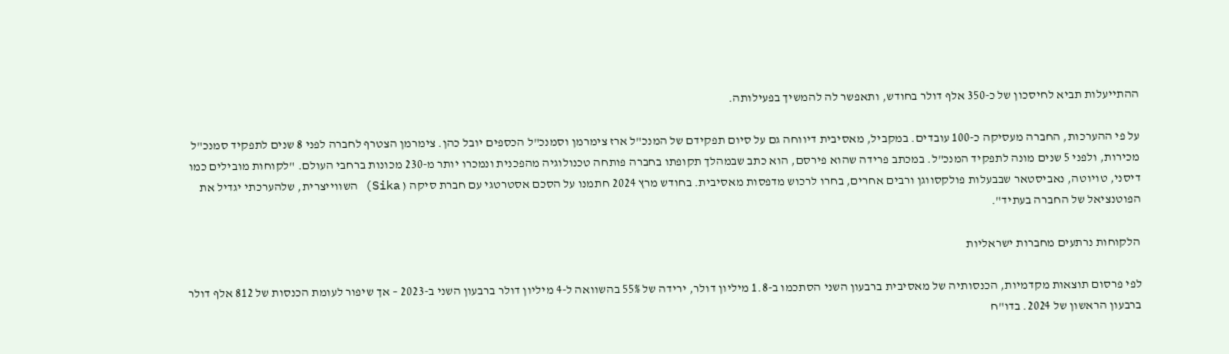ההתייעלות תביא לחיסכון של כ-350 אלף דולר בחודש, ותאפשר לה להמשיך בפעילותה.

על פי ההערכות, החברה מעסיקה כ-100 עובדים. במקביל, מאסיבית דיווחה גם על סיום תפקידם של המנכ"ל ארז צימרמן וסמנכ"ל הכספים יובל כהן. צימרמן הצטרף לחברה לפני 8 שנים לתפקיד סמנכ"ל מכירות, ולפני 5 שנים מונה לתפקיד המנכ"ל. במכתב פרידה שהוא פירסם, הוא כתב שבמהלך תקופתו בחברה פותחה טכנולוגיה מהפכנית ונמכרו יותר מ-230 מכונות ברחבי העולם. "לקוחות מובילים כמו דיסני, טויוטה, נאביסטאר שבבעלות פולקסווגן ורבים אחרים, בחרו לרכוש מדפסות מאסיבית. בחודש מרץ 2024 חתמנו על הסכם אסטרטגי עם חברת סיקה ( Sika) השווייצרית, שלהערכתי יגדיל את הפוטנציאל של החברה בעתיד".

הלקוחות נרתעים מחברות ישראליות

לפי פרסום תוצאות מקדמיות, הכנסותיה של מאסיבית ברבעון השני הסתכמו ב-1.8 מיליון דולר, ירידה של 55% בהשוואה ל-4 מיליון דולר ברבעון השני ב-2023 – אך שיפור לעומת הכנסות של 812 אלף דולר ברבעון הראשון של 2024. בדו"ח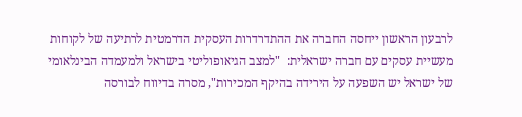לרבעון הראשון ייחסה החברה את ההתדרדרות העסקית הדרמטית לרתיעה של לקוחות מעשיית עסקים עם חברה ישראלית:  "למצב הגיאופוליטי בישראל ולמעמדה הבינלאומי של ישראל יש השפעה על הירידה בהיקף המכירות", מסרה בדיווח לבורסה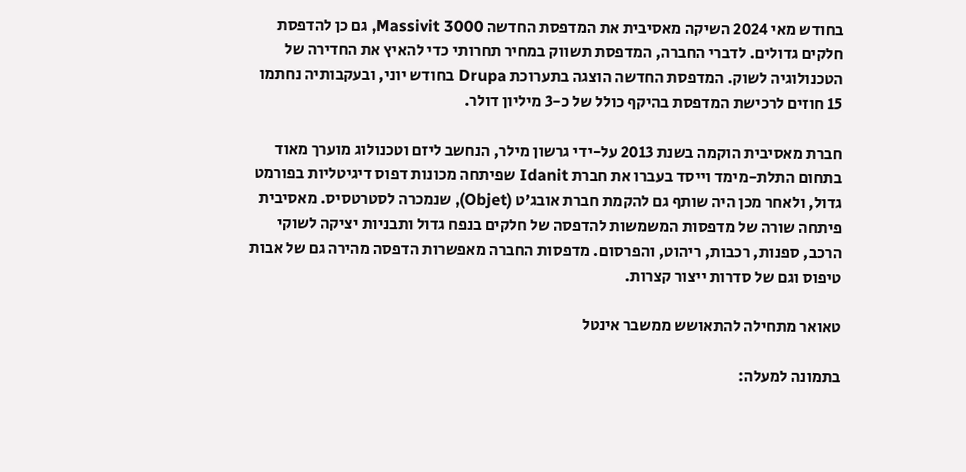בחודש מאי 2024 השיקה מאסיבית את המדפסת החדשה Massivit 3000, גם כן להדפסת חלקים גדולים. לדברי החברה, המדפסת תשווק במחיר תחרותי כדי להאיץ את החדירה של הטכנולוגיה לשוק. המדפסת החדשה הוצגה בתערוכת Drupa בחודש יוני, ובעקבותיה נחתמו 15 חוזים לרכישת המדפסת בהיקף כולל של כ-3 מיליון דולר.

חברת מאסיבית הוקמה בשנת 2013 על-ידי גרשון מילר, הנחשב ליזם וטכנולוג מוערך מאוד בתחום התלת-מימד וייסד בעברו את חברת Idanit שפיתחה מכונות דפוס דיגיטליות בפורמט גדול, ולאחר מכן היה שותף גם להקמת חברת אובג’ט (Objet), שנמכרה לסטרטסיס. מאסיבית פיתחה שורה של מדפסות המשמשות להדפסה של חלקים בנפח גדול ותבניות יציקה לשוקי הרכב, ספנות, רכבות, ריהוט, והפרסום. מדפסות החברה מאפשרות הדפסה מהירה גם של אבות טיפוס וגם של סדרות ייצור קצרות.

טאואר מתחילה להתאושש ממשבר אינטל

בתמונה למעלה: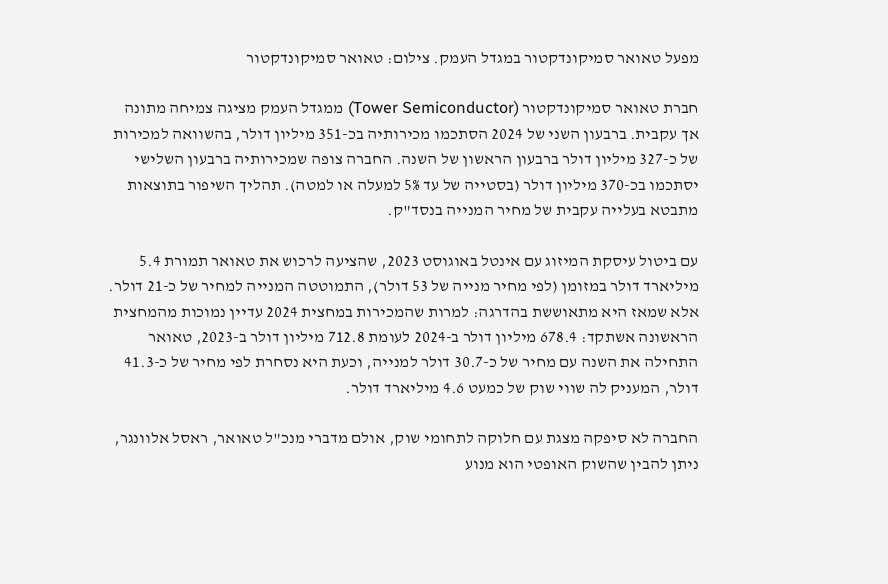מפעל טאואר סמיקונדקטור במגדל העמק. צילום: טאואר סמיקונדקטור

חברת טאואר סמיקונדקטור (Tower Semiconductor) ממגדל העמק מציגה צמיחה מתונה אך עקבית. ברבעון השני של 2024 הסתכמו מכירותיה בכ-351 מיליון דולר, בהשוואה למכירות של כ-327 מיליון דולר ברבעון הראשון של השנה. החברה צופה שמכירותיה ברבעון השלישי יסתכמו בכ-370 מיליון דולר (בסטייה של עד 5% למעלה או למטה). תהליך השיפור בתוצאות מתבטא בעלייה עקבית של מחיר המנייה בנסד"ק.

עם ביטול עיסקת המיזוג עם אינטל באוגוסט 2023, שהציעה לרכוש את טאואר תמורת 5.4 מיליארד דולר במזומן (לפי מחיר מנייה של 53 דולר), התמוטטה המנייה למחיר של כ-21 דולר. אלא שמאז היא מתאוששת בהדרגה: למרות שהמכירות במחצית 2024 עדיין נמוכות מהמחצית הראשונה אשתקד: 678.4 מיליון דולר ב-2024 לעומת 712.8 מיליון דולר ב-2023, טאואר התחילה את השנה עם מחיר של כ-30.7 דולר למנייה, וכעת היא נסחרת לפי מחיר של כ-41.3 דולר, המעניק לה שווי שוק של כמעט 4.6 מיליארד דולר.

החברה לא סיפקה מצגת עם חלוקה לתחומי שוק, אולם מדברי מנכ"ל טאואר, ראסל אלוונגר, ניתן להבין שהשוק האופטי הוא מנוע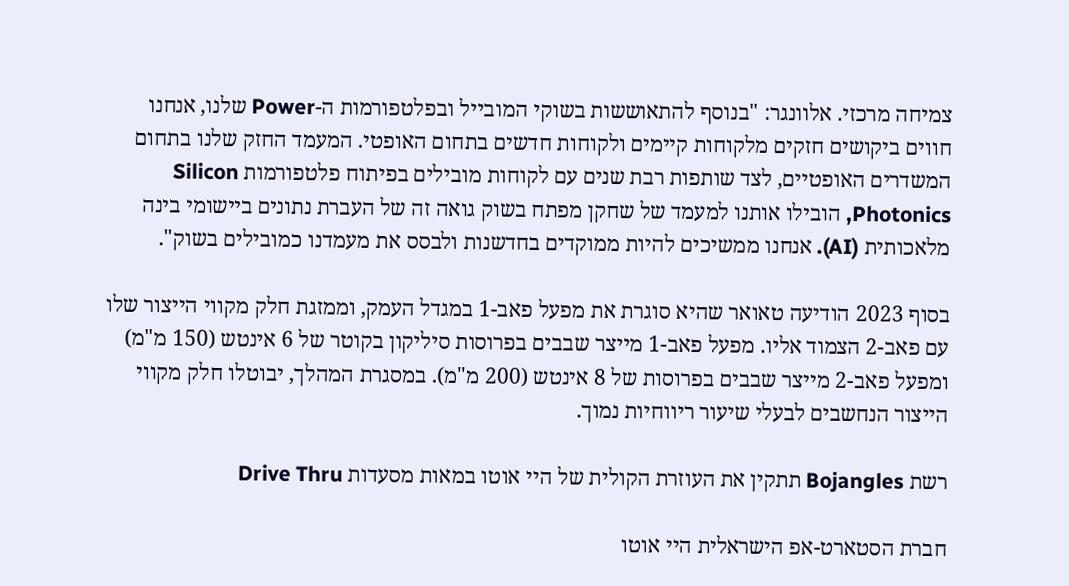צמיחה מרכזי. אלוונגר: "בנוסף להתאוששות בשוקי המובייל ובפלטפורמות ה-Power שלנו, אנחנו חווים ביקושים חזקים מלקוחות קיימים ולקוחות חדשים בתחום האופטי. המעמד החזק שלנו בתחום המשדרים האופטיים, לצד שותפות רבת שנים עם לקוחות מובילים בפיתוח פלטפורמות Silicon Photonics, הובילו אותנו למעמד של שחקן מפתח בשוק גואה זה של העברת נתונים ביישומי בינה מלאכותית (AI). אנחנו ממשיכים להיות ממוקדים בחדשנות ולבסס את מעמדנו כמובילים בשוק".

בסוף 2023 הודיעה טאואר שהיא סוגרת את מפעל פאב-1 במגדל העמק, וממזגת חלק מקווי הייצור שלו עם פאב-2 הצמוד אליו. מפעל פאב-1 מייצר שבבים בפרוסות סיליקון בקוטר של 6 אינטש (150 מ"מ) ומפעל פאב-2 מייצר שבבים בפרוסות של 8 אינטש (200 מ"מ). במסגרת המהלך, יבוטלו חלק מקווי הייצור הנחשבים לבעלי שיעור ריווחיות נמוך.

רשת Bojangles תתקין את העוזרת הקולית של היי אוטו במאות מסעדות Drive Thru

חברת הסטארט-אפ הישראלית היי אוטו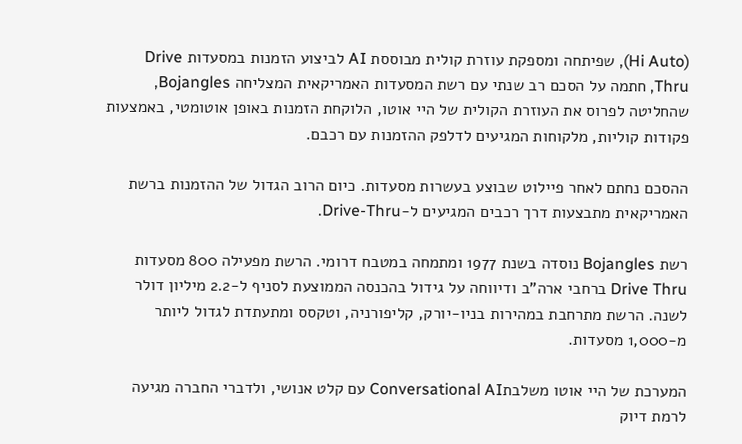(Hi Auto), שפיתחה ומספקת עוזרת קולית מבוססת AI לביצוע הזמנות במסעדות Drive Thru, חתמה על הסכם רב שנתי עם רשת המסעדות האמריקאית המצליחה Bojangles, שהחליטה לפרוס את העוזרת הקולית של היי אוטו, הלוקחת הזמנות באופן אוטומטי, באמצעות פקודות קוליות, מלקוחות המגיעים לדלפק ההזמנות עם רכבם.

ההסכם נחתם לאחר פיילוט שבוצע בעשרות מסעדות. כיום הרוב הגדול של ההזמנות ברשת האמריקאית מתבצעות דרך רכבים המגיעים ל-Drive-Thru.

רשת Bojangles נוסדה בשנת 1977 ומתמחה במטבח דרומי. הרשת מפעילה 800 מסעדות Drive Thru ברחבי ארה"ב ודיווחה על גידול בהכנסה הממוצעת לסניף ל-2.2 מיליון דולר לשנה. הרשת מתרחבת במהירות בניו-יורק, קליפורניה, וטקסס ומתעתדת לגדול ליותר מ-1,000 מסעדות.

המערכת של היי אוטו משלבתConversational AI עם קלט אנושי, ולדברי החברה מגיעה לרמת דיוק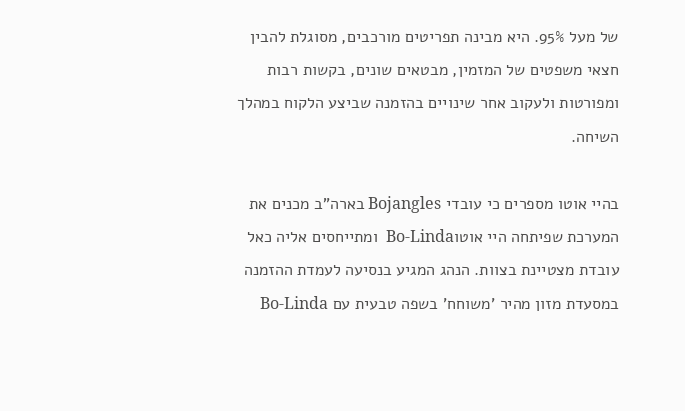של מעל 95%. היא מבינה תפריטים מורכבים, מסוגלת להבין חצאי משפטים של המזמין, מבטאים שונים, בקשות רבות ומפורטות ולעקוב אחר שינויים בהזמנה שביצע הלקוח במהלך השיחה.

בהיי אוטו מספרים כי עובדי Bojangles בארה"ב מכנים את המערכת שפיתחה היי אוטוBo-Linda  ומתייחסים אליה כאל עובדת מצטיינת בצוות. הנהג המגיע בנסיעה לעמדת ההזמנה במסעדת מזון מהיר 'משוחח' בשפה טבעית עם Bo-Linda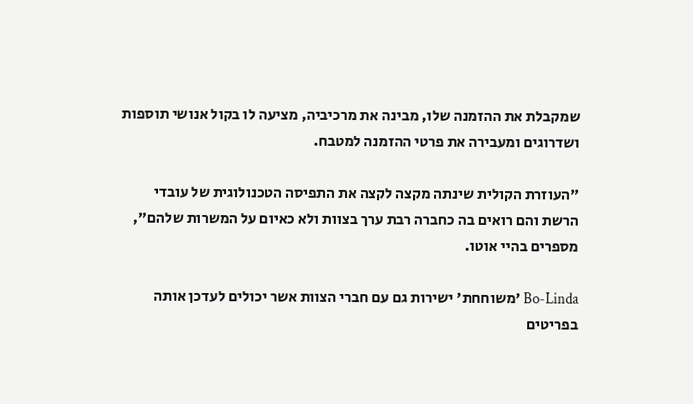שמקבלת את ההזמנה שלו, מבינה את מרכיביה, מציעה לו בקול אנושי תוספות ושדרוגים ומעבירה את פרטי ההזמנה למטבח.

"העוזרת הקולית שינתה מקצה לקצה את התפיסה הטכנולוגית של עובדי הרשת והם רואים בה כחברה רבת ערך בצוות ולא כאיום על המשרות שלהם", מספרים בהיי אוטו.

Bo-Linda 'משוחחת' ישירות גם עם חברי הצוות אשר יכולים לעדכן אותה בפריטים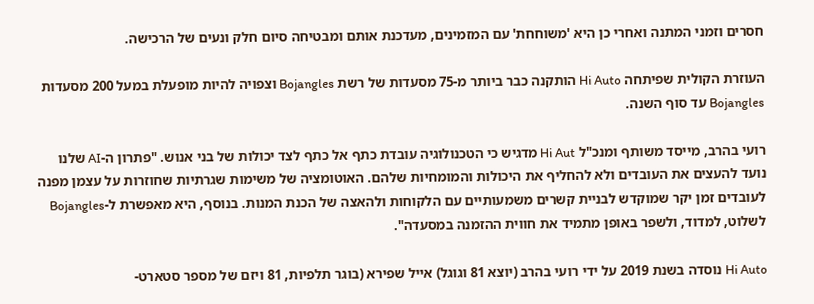חסרים וזמני המתנה ואחרי כן היא 'משוחחת' עם המזמינים, מעדכנת אותם ומבטיחה סיום חלק ונעים של הרכישה.

העוזרת הקולית שפיתחה Hi Auto הותקנה כבר ביותר מ-75 מסעדות של רשת Bojangles וצפויה להיות מופעלת במעל 200 מסעדות  Bojangles עד סוף השנה.

רועי בהרב, מייסד משותף ומנכ"ל Hi Aut מדגיש כי הטכנולוגיה עובדת כתף אל כתף לצד יכולות של בני אנוש. "פתרון ה-AI שלנו נועד להעצים את העובדים ולא להחליף את היכולות והמומחיות שלהם. האוטומציה של משימות שגרתיות שחוזרות על עצמן מפנה לעובדים זמן יקר שמוקדש לבניית קשרים משמעותיים עם הלקוחות ולהאצה של הכנת המנות. בנוסף, היא מאפשרת ל-Bojangles לשלוט, למדוד, ולשפר באופן מתמיד את חווית ההזמנה במסעדה".

Hi Auto נוסדה בשנת 2019 על ידי רועי בהרב (יוצא 81 וגוגל) אייל שפירא (בוגר תלפיות, 81 ויזם של מספר סטארט-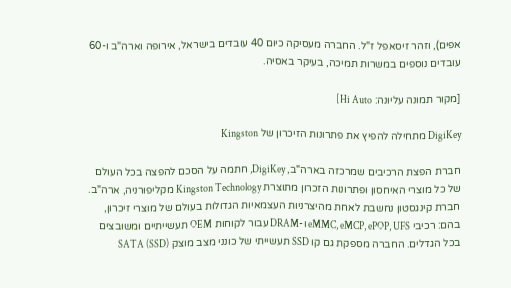אפים), וזהר זיסאפל ז"ל. החברה מעסיקה כיום 40 עובדים בישראל, אירופה וארה"ב ו-60 עובדים נוספים במשרות תמיכה, בעיקר באסיה.

[מקור תמונה עליונה: Hi Auto]

DigiKey מתחילה להפיץ את פתרונות הזיכרון של Kingston

חברת הפצת הרכיבים שמרכזה בארה"ב, DigiKey, חתמה על הסכם להפצה בכל העולם של כל מוצרי האיחסון ופתרונות הזכרון מתוצרת Kingston Technology מקליפורניה, ארה"ב. חברת קינגסטון נחשבת לאחת מהיצרניות העצמאיות הגדולות בעולם של מוצרי זיכרון, בהם: רכיבי eMMC, eMCP, ePOP, UFS ו-DRAM עבור לקוחות OEM תעשייתיים ומשובצים בכל הגדלים. החברה מספקת גם קו SSD תעשייתי של כונני מצב מוצק (SSD) SATA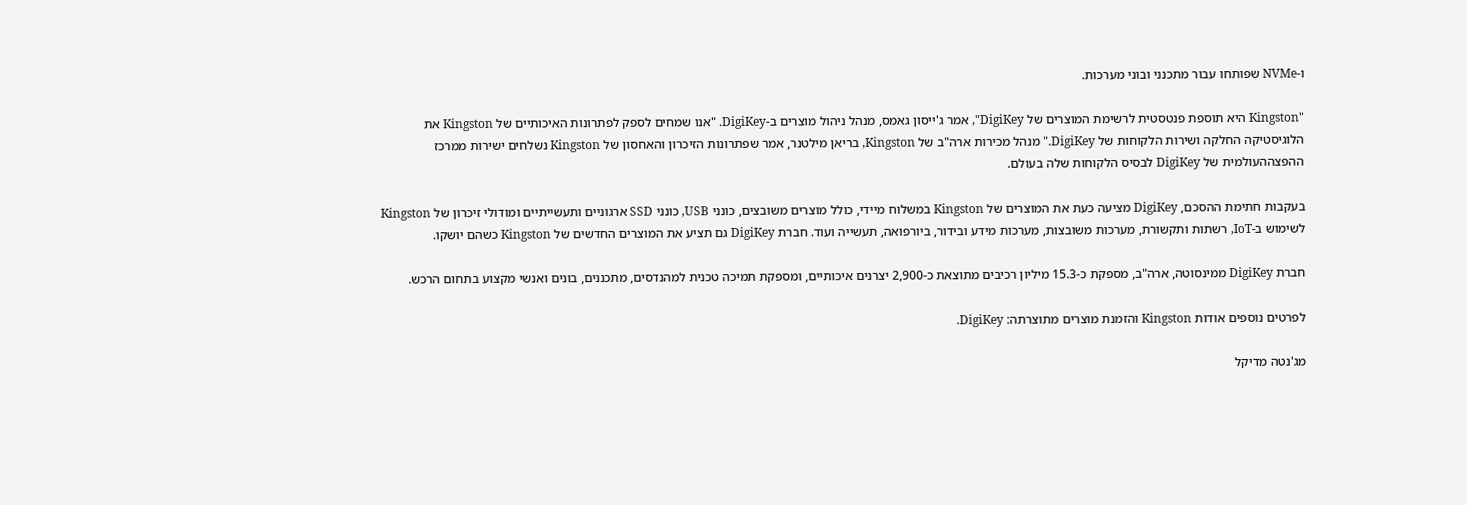ו-NVMe שפותחו עבור מתכנני ובוני מערכות.

"Kingston היא תוספת פנטסטית לרשימת המוצרים של DigiKey", אמר ג'ייסון גאמס, מנהל ניהול מוצרים ב-DigiKey. "אנו שמחים לספק לפתרונות האיכותיים של Kingston את הלוגיסטיקה החלקה ושירות הלקוחות של DigiKey." מנהל מכירות ארה"ב של Kingston, בריאן מילטנר, אמר שפתרונות הזיכרון והאחסון של Kingston נשלחים ישירות ממרכז ההפצההעולמית של DigiKey לבסיס הלקוחות שלה בעולם.

בעקבות חתימת ההסכם, DigiKey מציעה כעת את המוצרים של Kingston במשלוח מיידי, כולל מוצרים משובצים, כונני USB, כונני SSD ארגוניים ותעשייתיים ומודולי זיכרון של Kingston לשימוש ב-IoT, רשתות ותקשורת, מערכות משובצות, מערכות מידע ובידור, ביורפואה, תעשייה ועוד. חברת DigiKey גם תציע את המוצרים החדשים של Kingston כשהם יושקו.

חברת DigiKey ממינסוטה, ארה"ב, מספקת כ-15.3 מיליון רכיבים מתוצאת כ-2,900 יצרנים איכותיים, ומספקת תמיכה טכנית למהנדסים, מתכננים, בונים ואנשי מקצוע בתחום הרכש.

לפרטים נוספים אודות Kingston והזמנת מוצרים מתוצרתה: DigiKey.

מג'נטה מדיקל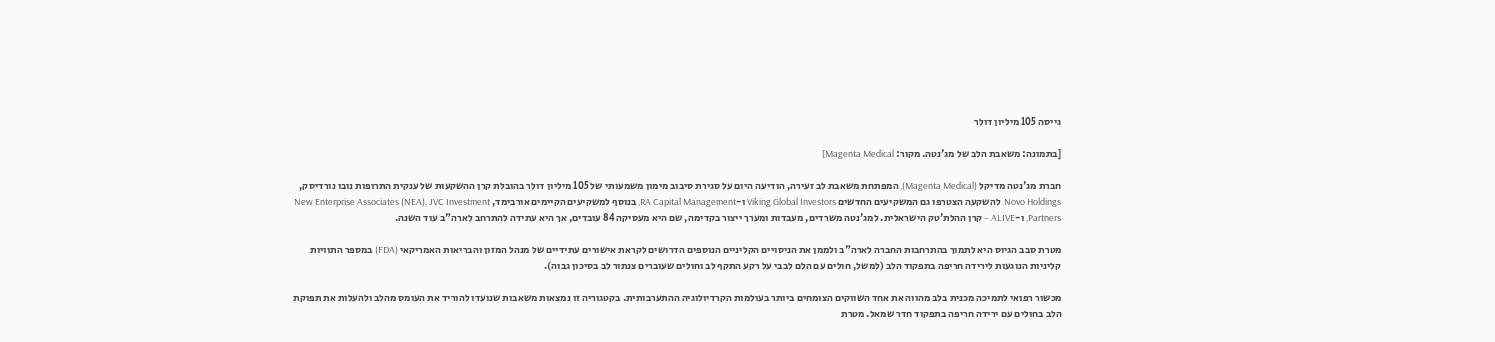גייסה 105 מיליון דולר

[בתמונה: משאבת הלב של מג'נטה. מקור: Magenta Medical]

חברת מג'נטה מדיקל (Magenta Medical), המפתחת משאבת לב זעירה, הודיעה היום על סגירת סיבוב מימון משמעותי של 105 מיליון דולר בהובלת קרן ההשקעות של ענקית התרופות נובו נורדיסק, Novo Holdings. להשקעה הצטרפו גם המשקיעים החדשים Viking Global Investors ו-RA Capital Management, בנוסף למשקיעים הקיימים אורבימד, New Enterprise Associates (NEA), JVC Investment Partners, ו-ALIVE – קרן ההלת'טק הישראלית. למג'נטה משרדים, מעבדות ומערך ייצור בקדימה, שם היא מעסיקה 84 עובדים, אך היא עתידה להתרחב לארה"ב עוד השנה.

מטרת סבב הגיוס היא לתמוך בהתרחבות החברה לארה"ב ולממן את הניסויים הקליניים הנוספים הדרושים לקראת אישורים עתידיים של מנהל המזון והבריאות האמריקאי (FDA) במספר התוויות קליניות הנוגעות לירידה חריפה בתפקוד הלב (למשל, חולים עם הלם לבבי על רקע התקף לב וחולים שעוברים צנתור לב בסיכון גבוה).

מכשור רפואי לתמיכה מכנית בלב מהווה את אחד השווקים הצומחים ביותר בעולמות הקרדיולוגיה ההתערבותית. בקטגוריה זו נמצאות משאבות שנועדו להוריד את העומס מהלב ולהעלות את תפוקת הלב בחולים עם ירידה חריפה בתפקוד חדר שמאל. מטרת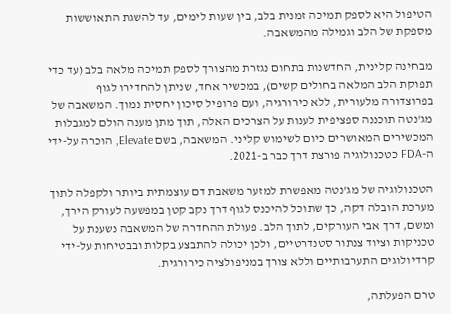הטיפול היא לספק תמיכה זמנית בלב, בין שעות לימים, עד להשגת התאוששות מספקת של הלב וגמילה מהמשאבה.

מבחינה קלינית, החדשנות בתחום נגזרת מהצורך לספק תמיכה מלאה בלב (עד כדי תפוקת הלב המלאה בחולים קשים), במכשיר אחד, שניתן להחדירו לגוף בפרוצדורה מלעורית, ללא כירורגיה, ועם פרופיל סיכון יחסית נמוך. המשאבה של מג'נטה תוכננה ספציפית לענות על הצרכים האלה, תוך מתן מענה הולם למגבלות המכשירים המאושרים כיום לשימוש קליני. המשאבה, בשם Elevate, הוכרה על-ידי ה-FDA כטכנולוגיה פורצת דרך כבר ב-2021.

הטכנולוגיה של מג'נטה מאפשרת למזער משאבת דם עוצמתית ביותר ולקפלה לתוך מערכת הובלה דקה, כך שתוכל להיכנס לגוף דרך נקב קטן במפשעה לעורק הירך, ומשם, דרך אבי העורקים, לתוך הלב. פעולת ההחדרה של המשאבה נשענת על טכניקות וציוד צנתור סטנדרטיים, ולכן יכולה להתבצע בקלות ובבטיחות על-ידי קרדיולוגים התערבותיים וללא צורך במניפולציה כירורגית.

טרם הפעלתה,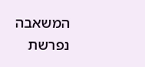המשאבה נפרשת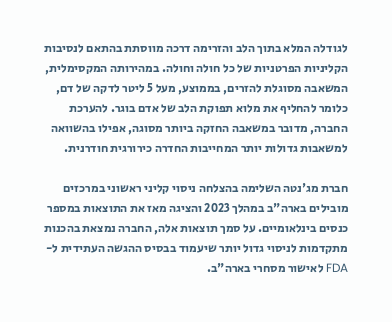לגודלה המלא בתוך הלב והזרימה דרכה מווסתת בהתאם לנסיבות הקליניות הפרטניות של כל חולה וחולה. במהירותה המקסימלית, המשאבה מסוגלת להזרים, בממוצע, מעל 5 ליטר לדקה של דם, כלומר להחליף את מלוא תפוקת הלב של אדם בוגר. להערכת החברה, מדובר במשאבה החזקה ביותר מסוגה, אפילו בהשוואה למשאבות גדולות יותר המחייבות החדרה כירורגית חודרנית.

חברת מג'נטה השלימה בהצלחה ניסוי קליני ראשוני במרכזים מובילים בארה"ב במהלך 2023 והציגה מאז את התוצאות במספר כנסים בינלאומיים. על סמך תוצאות אלה, החברה נמצאת בהכנות מתקדמות לניסוי גדול יותר שיעמוד בבסיס ההגשה העתידית ל-FDA לאישור מסחרי בארה"ב.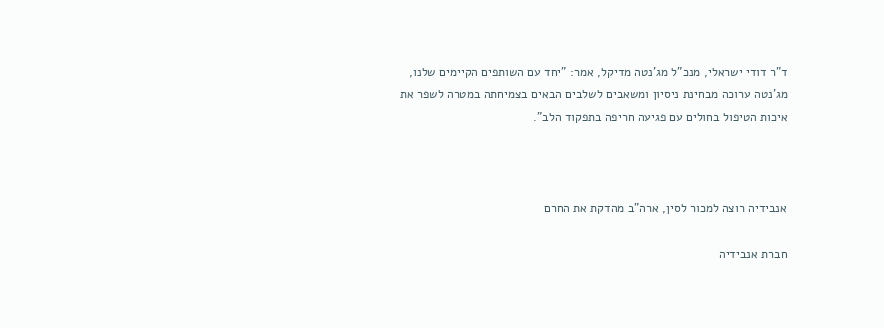ד"ר דודי ישראלי, מנכ"ל מג'נטה מדיקל, אמר: "יחד עם השותפים הקיימים שלנו, מג'נטה ערוכה מבחינת ניסיון ומשאבים לשלבים הבאים בצמיחתה במטרה לשפר את איכות הטיפול בחולים עם פגיעה חריפה בתפקוד הלב".



אנבידיה רוצה למכור לסין, ארה"ב מהדקת את החרם

חברת אנבידיה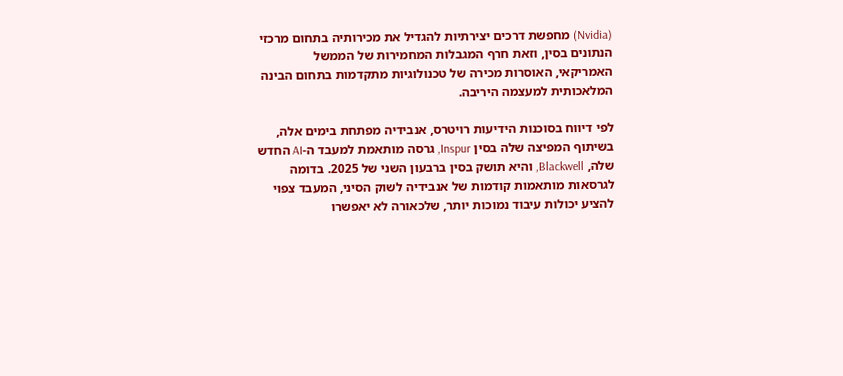(Nvidia) מחפשת דרכים יצירתיות להגדיל את מכירותיה בתחום מרכזי הנתונים בסין, וזאת חרף המגבלות המחמירות של הממשל האמריקאי, האוסרות מכירה של טכנולוגיות מתקדמות בתחום הבינה המלאכותית למעצמה היריבה.

לפי דיווח בסוכנות הידיעות רויטרס, אנבידיה מפתחת בימים אלה, בשיתוף המפיצה שלה בסין Inspur, גרסה מותאמת למעבד ה-AI החדש שלה, Blackwell, והיא תושק בסין ברבעון השני של 2025. בדומה לגרסאות מותאמות קודמות של אנבידיה לשוק הסיני, המעבד צפוי להציע יכולות עיבוד נמוכות יותר, שלכאורה לא יאפשרו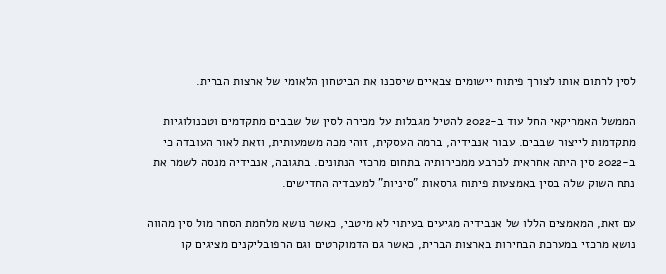לסין לרתום אותו לצורך פיתוח יישומים צבאיים שיסכנו את הביטחון הלאומי של ארצות הברית.

הממשל האמריקאי החל עוד ב-2022 להטיל מגבלות על מכירה לסין של שבבים מתקדמים וטכנולוגיות מתקדמות לייצור שבבים. עבור אנבידיה, ברמה העסקית, זוהי מכה משמעותית, וזאת לאור העובדה כי ב-2022 סין היתה אחראית לכרבע ממכירותיה בתחום מרכזי הנתונים. בתגובה, אנבידיה מנסה לשמר את נתח השוק שלה בסין באמצעות פיתוח גרסאות "סיניות" למעבדיה החדישים.

עם זאת, המאמצים הללו של אנבידיה מגיעים בעיתוי לא מיטבי, כאשר נושא מלחמת הסחר מול סין מהווה נושא מרכזי במערכת הבחירות בארצות הברית, כאשר גם הדמוקרטים וגם הרפובליקנים מציגים קו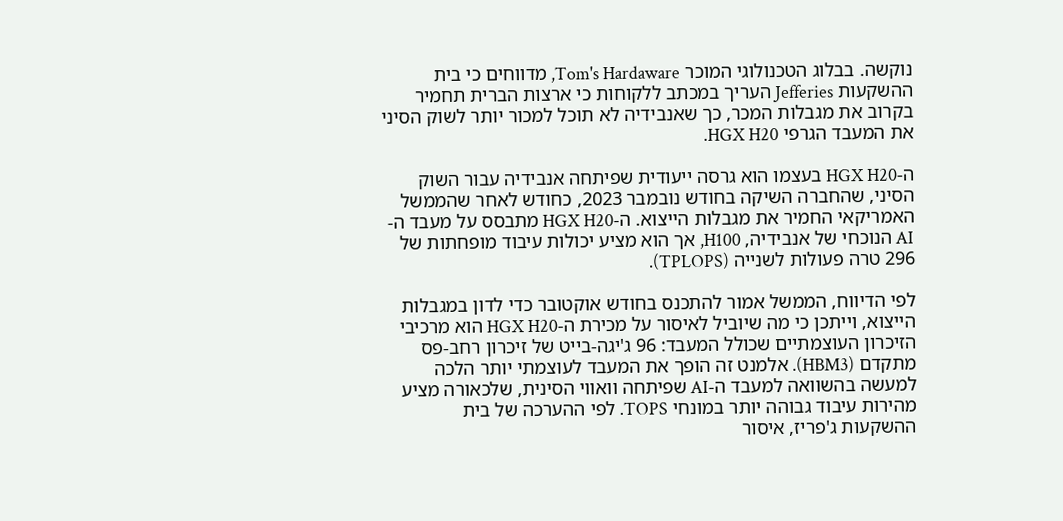נוקשה. בבלוג הטכנולוגי המוכר Tom's Hardaware, מדווחים כי בית ההשקעות Jefferies העריך במכתב ללקוחות כי ארצות הברית תחמיר בקרוב את מגבלות המכר, כך שאנבידיה לא תוכל למכור יותר לשוק הסיני את המעבד הגרפי HGX H20.

ה-HGX H20 בעצמו הוא גרסה ייעודית שפיתחה אנבידיה עבור השוק הסיני, שהחברה השיקה בחודש נובמבר 2023, כחודש לאחר שהממשל האמריקאי החמיר את מגבלות הייצוא. ה-HGX H20 מתבסס על מעבד ה-AI הנוכחי של אנבידיה, H100, אך הוא מציע יכולות עיבוד מופחתות של 296 טרה פעולות לשנייה (TPLOPS).

לפי הדיווח, הממשל אמור להתכנס בחודש אוקטובר כדי לדון במגבלות הייצוא, וייתכן כי מה שיוביל לאיסור על מכירת ה-HGX H20 הוא מרכיבי הזיכרון העוצמתיים שכולל המעבד: 96 ג'יגה-בייט של זיכרון רחב-פס מתקדם (HBM3). אלמנט זה הופך את המעבד לעוצמתי יותר הלכה למעשה בהשוואה למעבד ה-AI שפיתחה וואווי הסינית, שלכאורה מציע מהירות עיבוד גבוהה יותר במונחי TOPS. לפי ההערכה של בית ההשקעות ג'פריז, איסור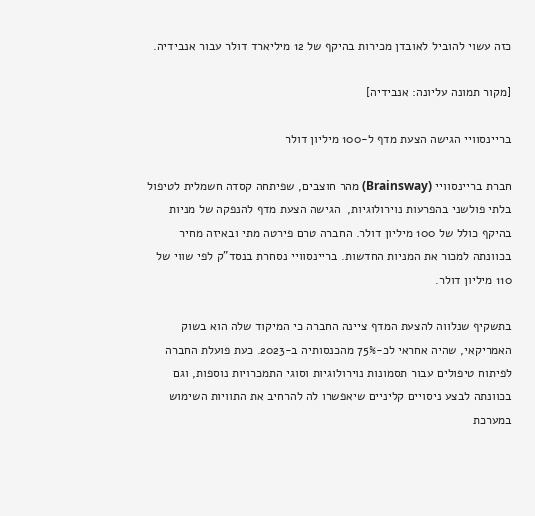כזה עשוי להוביל לאובדן מכירות בהיקף של 12 מיליארד דולר עבור אנבידיה.

[מקור תמונה עליונה: אנבידיה]

בריינסוויי הגישה הצעת מדף ל-100 מיליון דולר

חברת בריינסוויי (Brainsway) מהר חוצבים, שפיתחה קסדה חשמלית לטיפול בלתי פולשני בהפרעות נוירולוגיות,  הגישה הצעת מדף להנפקה של מניות בהיקף כולל של 100 מיליון דולר. החברה טרם פירטה מתי ובאיזה מחיר בכוונתה למכור את המניות החדשות. בריינסוויי נסחרת בנסד"ק לפי שווי של 110 מיליון דולר.

בתשקיף שנלווה להצעת המדף ציינה החברה כי המיקוד שלה הוא בשוק האמריקאי, שהיה אחראי לכ-75% מהכנסותיה ב-2023. כעת פועלת החברה לפיתוח טיפולים עבור תסמונות נוירולוגיות וסוגי התמכרויות נוספות, וגם בכוונתה לבצע ניסויים קליניים שיאפשרו לה להרחיב את התוויות השימוש במערכת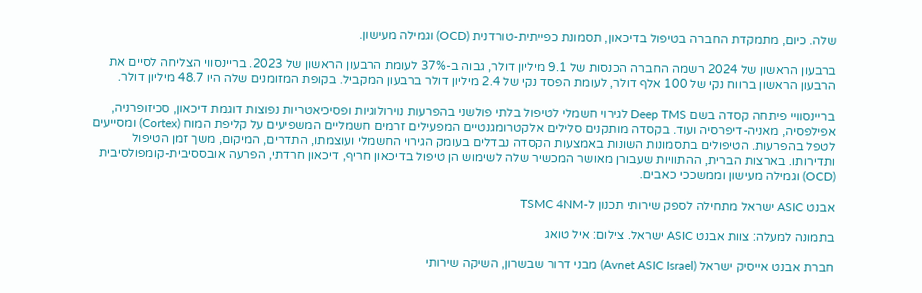שלה. כיום, מתמקדת החברה בטיפול בדיכאון, תסמונת כפייתית-טורדנית (OCD) וגמילה מעישון.

ברבעון הראשון של 2024 רשמה החברה הכנסות של 9.1 מיליון דולר, גבוה ב-37% לעומת הרבעון הראשון של 2023. בריינסווי הצליחה לסיים את הרבעון הראשון ברווח נקי של 100 אלף דולר, לעומת הפסד נקי של 2.4 מיליון דולר ברבעון המקביל. בקופת המזומנים שלה היו 48.7 מיליון דולר.

בריינסוויי פיתחה קסדה בשם Deep TMS לגירוי חשמלי לטיפול בלתי פולשני בהפרעות נוירולוגיות ופסיכיאטריות נפוצות דוגמת דיכאון, סכיזופרניה, אפילפסיה, מאניה-דיפרסיה ועוד. בקסדה מותקנים סלילים אלקטרומגנטיים המפעילים זרמים חשמליים המשפיעים על קליפת המוח (Cortex) ומסייעים לטפל בהפרעות. הטיפולים בתסמונות השונות באמצעות הקסדה נבדלים בעומק הגירוי החשמלי ועוצמתו, התדרים, המיקום, משך זמן הטיפול ותדירותו. בארצות הברית, ההתוויות שעבורן מאושר המכשיר שלה לשימוש הן טיפול בדיכאון חריף, דיכאון חרדתי, הפרעה אובססיבית-קומפולסיבית (OCD) וגמילה מעישון וממשככי כאבים.

אבנט ASIC ישראל מתחילה לספק שירותי תכנון ל-TSMC 4NM

בתמונה למעלה: צוות אבנט ASIC ישראל. צילום: איל טואג

חברת אבנט אייסיק ישראל (Avnet ASIC Israel) מבני דרור שבשרון, השיקה שירותי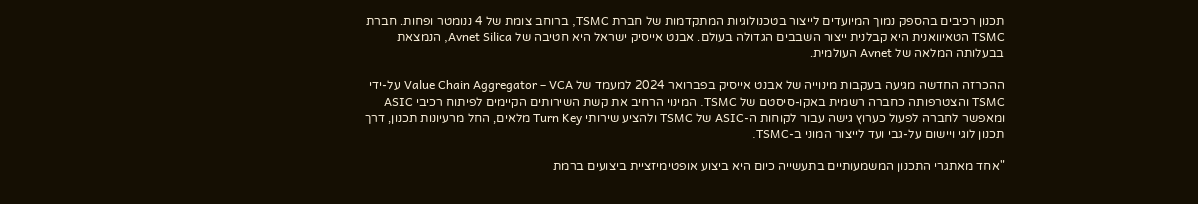תכנון רכיבים בהספק נמוך המיועדים לייצור בטכנולוגיות המתקדמות של חברת TSMC, ברוחב צומת של 4 ננומטר ופחות. חברת TSMC הטאיוואנית היא קבלנית ייצור השבבים הגדולה בעולם. אבנט אייסיק ישראל היא חטיבה של Avnet Silica, הנמצאת בבעלותה המלאה של Avnet העולמית.

ההכרזה החדשה מגיעה בעקבות מינוייה של אבנט אייסיק בפברואר 2024 למעמד של Value Chain Aggregator – VCA על-ידי TSMC והצטרפותה כחברה רשמית באקו-סיסטם של TSMC. המינוי הרחיב את קשת השירותים הקיימים לפיתוח רכיבי ASIC ומאפשר לחברה לפעול כערוץ גישה עבור לקוחות ה-ASIC של TSMC ולהציע שירותי Turn Key מלאים, החל מרעיונות תכנון, דרך תכנון לוגי ויישום על-גבי ועד לייצור המוני ב-TSMC.

"אחד מאתגרי התכנון המשמעותיים בתעשייה כיום היא ביצוע אופטימיזציית ביצועים ברמת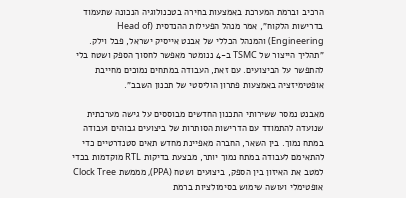הרכיב וברמת המערכת באמצעות בחירה בטכנולוגיה הנכונה שתעמוד בדרישות הלקוח", אמר מנהל הפעילות ההנדסית (Head of Engineering) והמנהל הכללי של אבנט אייסיק ישראל, פבל וילק. "תהליך הייצור של TSMC ב-4 ננומטר מאפשר לחסוך הספק ושטח בלי להתפשר על הביצועים. עם זאת, העבודה במתחים נמוכים מחייבת אופטימיזציה באמצעות פתרון הוליסטי של תכנון השבב".

מאבנט נמסר ששירותי התכנון החדשים מבוססים על גישה מערכתית שנועדה להתמודד עם הדרישות הסותרות של ביצועים גבוהים ועבודה במתח נמוך. בין השאר, החברה מאפיינת מחדש תאים סטנדרטיים כדי להתאימם לעבודה במתח נמוך יותר, מבצעת בדיקות RTL מוקדמות בכדי למטב את האיזון בין הספק, ביצועים ושטח (PPA), מממשת Clock Tree אופטימלי ועושה שימוש בסימולציות ברמת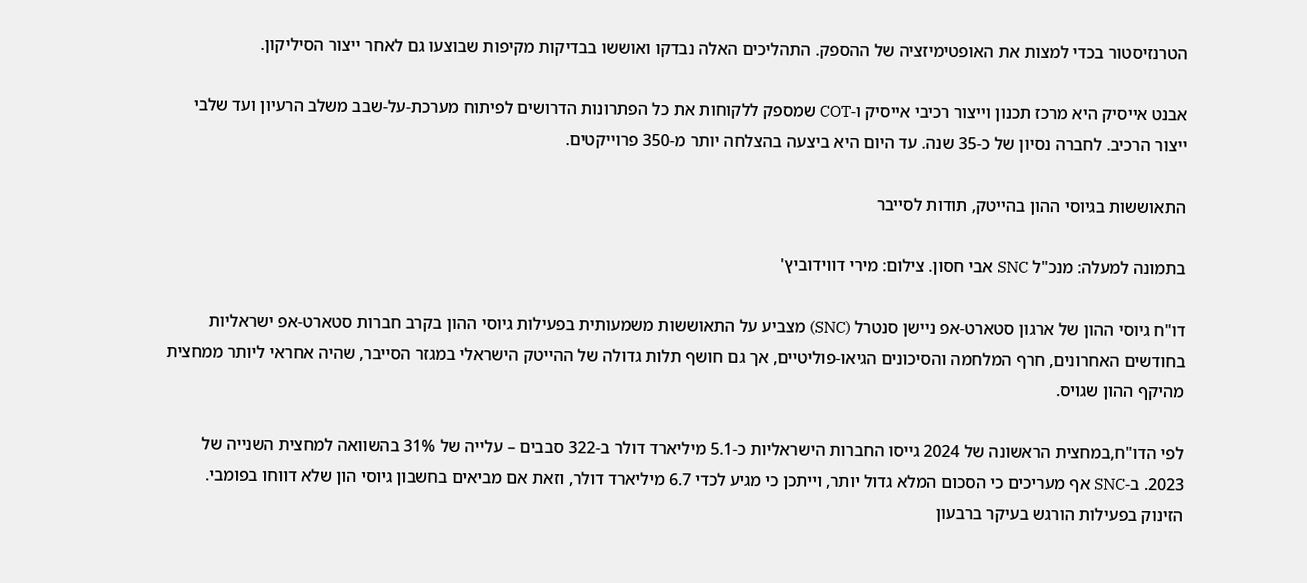הטרנזיסטור בכדי למצות את האופטימיזציה של ההספק. התהליכים האלה נבדקו ואוששו בבדיקות מקיפות שבוצעו גם לאחר ייצור הסיליקון.

אבנט אייסיק היא מרכז תכנון וייצור רכיבי אייסיק ו-COT שמספק ללקוחות את כל הפתרונות הדרושים לפיתוח מערכת-על-שבב משלב הרעיון ועד שלבי ייצור הרכיב. לחברה נסיון של כ-35 שנה. עד היום היא ביצעה בהצלחה יותר מ-350 פרוייקטים.

התאוששות בגיוסי ההון בהייטק, תודות לסייבר

בתמונה למעלה: מנכ"ל SNC אבי חסון. צילום: מירי דווידוביץ'

דו"ח גיוסי ההון של ארגון סטארט-אפ ניישן סנטרל (SNC) מצביע על התאוששות משמעותית בפעילות גיוסי ההון בקרב חברות סטארט-אפ ישראליות בחודשים האחרונים, חרף המלחמה והסיכונים הגיאו-פוליטיים, אך גם חושף תלות גדולה של ההייטק הישראלי במגזר הסייבר, שהיה אחראי ליותר ממחצית מהיקף ההון שגויס.

לפי הדו"ח,במחצית הראשונה של 2024 גייסו החברות הישראליות כ-5.1 מיליארד דולר ב-322 סבבים – עלייה של 31% בהשוואה למחצית השנייה של 2023. ב-SNC אף מעריכים כי הסכום המלא גדול יותר, וייתכן כי מגיע לכדי 6.7 מיליארד דולר, וזאת אם מביאים בחשבון גיוסי הון שלא דווחו בפומבי. הזינוק בפעילות הורגש בעיקר ברבעון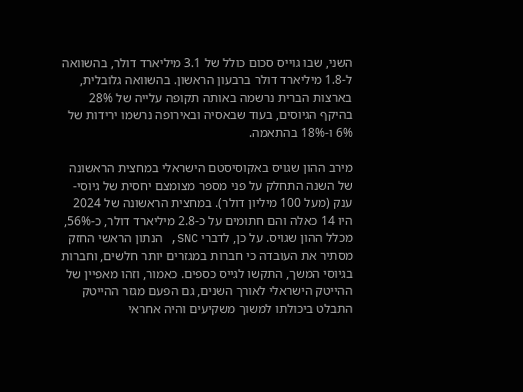השני, שבו גוייס סכום כולל של 3.1 מיליארד דולר, בהשוואה ל-1.8 מיליארד דולר ברבעון הראשון. בהשוואה גלובלית, בארצות הברית נרשמה באותה תקופה עלייה של 28% בהיקף הגיוסים, בעוד שבאסיה ובאירופה נרשמו ירידות של 6% ו-18% בהתאמה.

מירב ההון שגויס באקוסיסטם הישראלי במחצית הראשונה של השנה התחלק על פני מספר מצומצם יחסית של גיוסי-ענק (מעל 100 מיליון דולר). במחצית הראשונה של 2024 היו 14 כאלה והם חתומים על כ-2.8 מיליארד דולר, כ-56%, מכלל ההון שגויס. על כן, לדברי SNC, הנתון הראשי החזק מסתיר את העובדה כי חברות במגזרים יותר חלשים, וחברות בגיוסי המשך, התקשו לגייס כספים. כאמור, וזהו מאפיין של ההייטק הישראלי לאורך השנים, גם הפעם מגזר ההייטק התבלט ביכולתו למשוך משקיעים והיה אחראי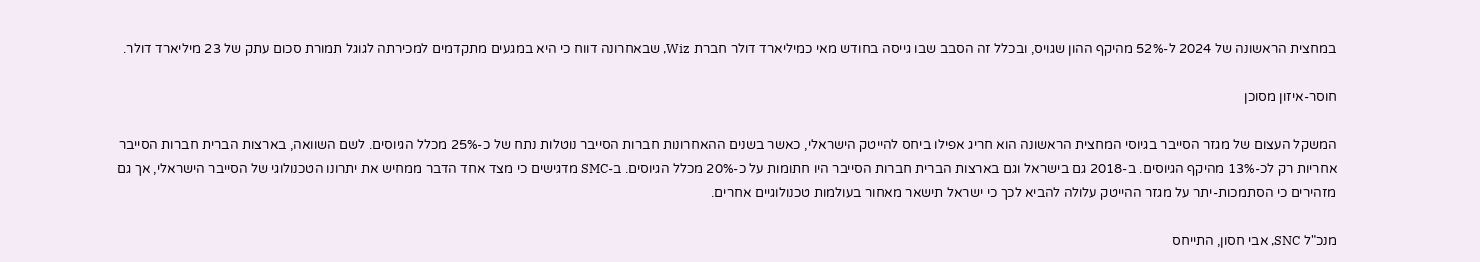במחצית הראשונה של 2024 ל-52% מהיקף ההון שגויס, ובכלל זה הסבב שבו גייסה בחודש מאי כמיליארד דולר חברת Wiz, שבאחרונה דווח כי היא במגעים מתקדמים למכירתה לגוגל תמורת סכום עתק של 23 מיליארד דולר.

חוסר-איזון מסוכן

המשקל העצום של מגזר הסייבר בגיוסי המחצית הראשונה הוא חריג אפילו ביחס להייטק הישראלי, כאשר בשנים ההאחרונות חברות הסייבר נוטלות נתח של כ-25% מכלל הגיוסים. לשם השוואה, בארצות הברית חברות הסייבר אחריות רק לכ-13% מהיקף הגיוסים. ב-2018 גם בישראל וגם בארצות הברית חברות הסייבר היו חתומות על כ-20% מכלל הגיוסים. ב-SMC מדגישים כי מצד אחד הדבר ממחיש את יתרונו הטכנולוגי של הסייבר הישראלי, אך גם מזהירים כי הסתמכות-יתר על מגזר ההייטק עלולה להביא לכך כי ישראל תישאר מאחור בעולמות טכנולוגיים אחרים.

מנכ"ל SNC, אבי חסון, התייחס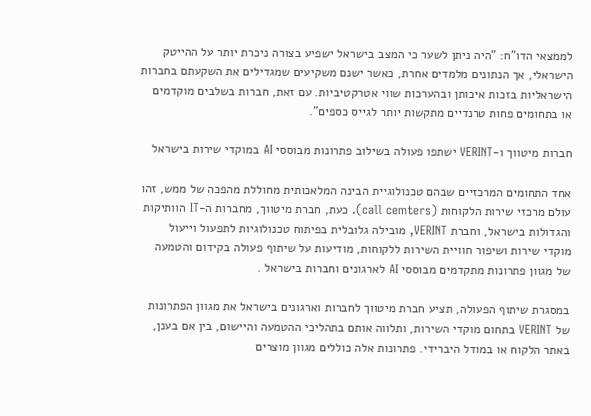לממצאי הדו"ח: "היה ניתן לשער כי המצב בישראל ישפיע בצורה ניכרת יותר על ההייטק הישראלי, אך הנתונים מלמדים אחרת, כאשר ישנם משקיעים שמגדילים את השקעתם בחברות הישראליות בזכות איכותן ובהערכות שווי אטרקטיביות. עם זאת, חברות בשלבים מוקדמים או בתחומים פחות טרנדיים מתקשות יותר לגייס כספים".

חברות מיטווך ו-VERINT ישתפו פעולה בשילוב פתרונות מבוססי AI במוקדי שירות בישראל

אחד התחומים המרכזיים שבהם טכנולוגיית הבינה המלאכותית מחוללת מהפכה של ממש, זהו עולם מרכזי שירות הלקוחות (call cemters). כעת, חברת מיטווך, מחברות ה-IT הוותיקות והגדולות בישראל, וחברת VERINT, מובילה גלובלית בפיתוח טכנולוגיות לתפעול וייעול מוקדי שירות ושיפור חוויית השירות ללקוחות, מודיעות על שיתוף פעולה בקידום והטמעה של מגוון פתרונות מתקדמים מבוססי AI לארגונים וחברות בישראל .

במסגרת שיתוף הפעולה, תציע חברת מיטווך לחברות וארגונים בישראל את מגוון הפתרונות של VERINT בתחום מוקדי השירות, ותלווה אותם בתהליכי ההטמעה והיישום, בין אם בענן, באתר הלקוח או במודל היברידי. פתרונות אלה כוללים מגוון מוצרים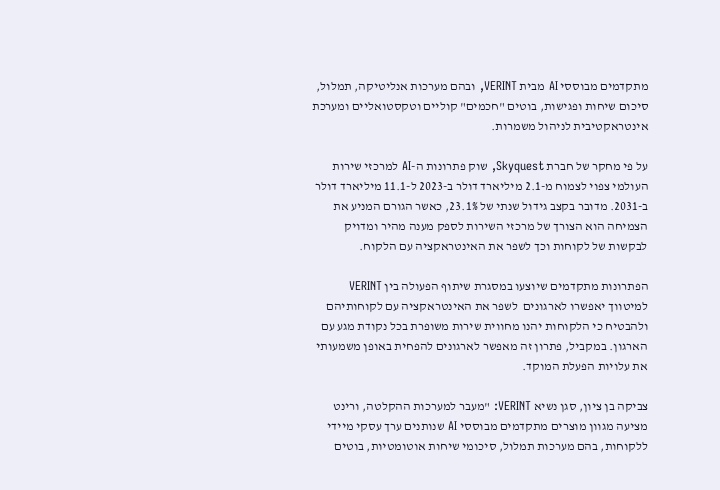מתקדמים מבוססי AI מבית VERINT, ובהם מערכות אנליטיקה, תמלול, סיכום שיחות ופגישות, בוטים "חכמים" קוליים וטקסטואליים ומערכת אינטראקטיבית לניהול משמרות.

על פי מחקר של חברת Skyquest, שוק פתרונות ה-AI למרכזי שירות העולמי צפוי לצמוח מ-2.1 מיליארד דולר ב-2023 ל-11.1 מיליארד דולר ב-2031. מדובר בקצב גידול שנתי של 23.1%, כאשר הגורם המניע את הצמיחה הוא הצורך של מרכזי השירות לספק מענה מהיר ומדויק לבקשות של לקוחות וכך לשפר את האינטראקציה עם הלקוח.

הפתרונות מתקדמים שיוצעו במסגרת שיתוף הפעולה בין VERINT למיטווך יאפשרו לארגונים  לשפר את האינטראקציה עם לקוחותיהם ולהבטיח כי הלקוחות יהנו מחווית שירות משופרת בכל נקודת מגע עם הארגון. במקביל, פתרון זה מאפשר לארגונים להפחית באופן משמעותי את עלויות הפעלת המוקד.

צביקה בן ציון, סגן נשיא VERINT: "מעבר למערכות ההקלטה, ורינט מציעה מגוון מוצרים מתקדמים מבוססי AI שנותנים ערך עסקי מיידי ללקוחות, בהם מערכות תמלול, סיכומי שיחות אוטומטיות, בוטים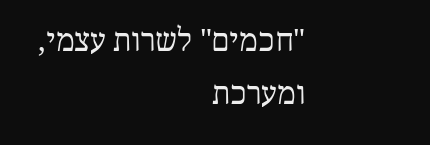"חכמים" לשרות עצמי, ומערכת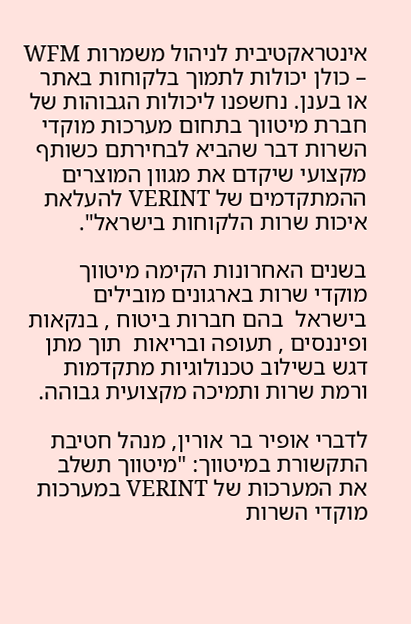אינטראקטיבית לניהול משמרות WFM – כולן יכולות לתמוך בלקוחות באתר או בענן. נחשפנו ליכולות הגבוהות של חברת מיטווך בתחום מערכות מוקדי השרות דבר שהביא לבחירתם כשותף מקצועי שיקדם את מגוון המוצרים ההמתקדמים של VERINT להעלאת איכות שרות הלקוחות בישראל".

בשנים האחרונות הקימה מיטווך מוקדי שרות בארגונים מובילים  בישראל  בהם חברות ביטוח , בנקאות ופיננסים , תעופה ובריאות  תוך מתן דגש בשילוב טכנולוגיות מתקדמות ורמת שרות ותמיכה מקצועית גבוהה.

לדברי אופיר בר אורין, מנהל חטיבת התקשורת במיטווך: "מיטווך תשלב את המערכות של VERINT במערכות מוקדי השרות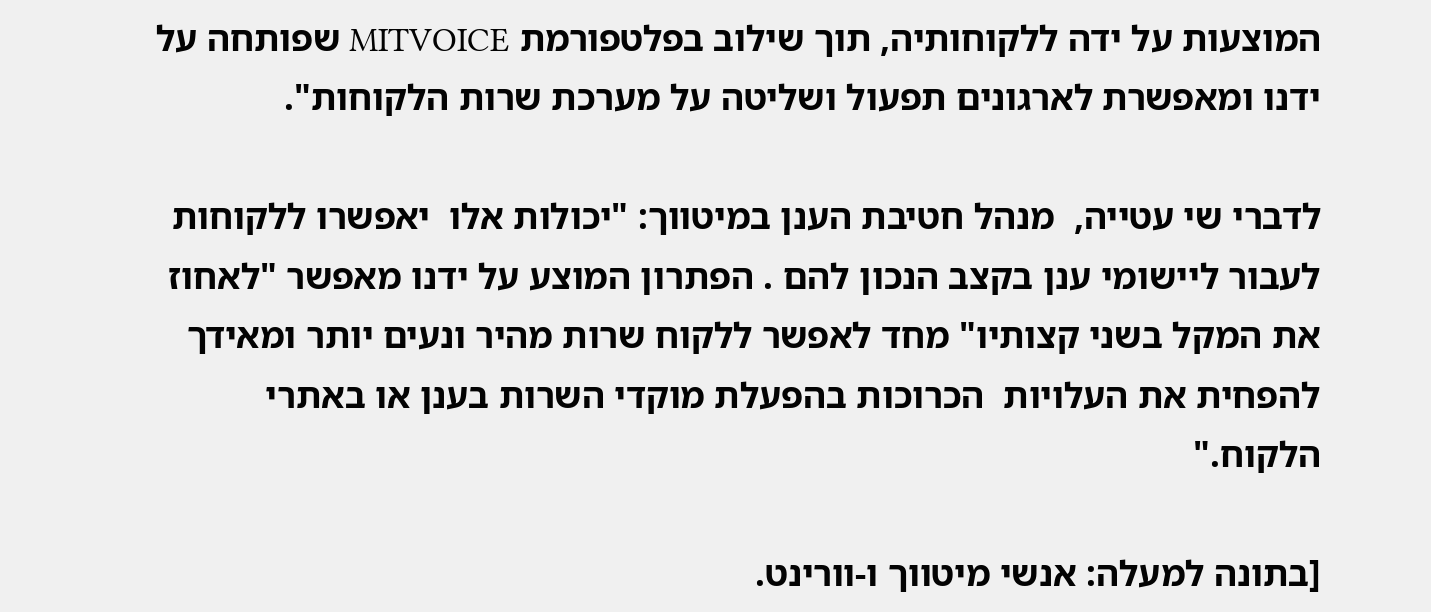המוצעות על ידה ללקוחותיה, תוך שילוב בפלטפורמת MITVOICE שפותחה על ידנו ומאפשרת לארגונים תפעול ושליטה על מערכת שרות הלקוחות".

לדברי שי עטייה,  מנהל חטיבת הענן במיטווך: "יכולות אלו  יאפשרו ללקוחות לעבור ליישומי ענן בקצב הנכון להם . הפתרון המוצע על ידנו מאפשר "לאחוז את המקל בשני קצותיו" מחד לאפשר ללקוח שרות מהיר ונעים יותר ומאידך להפחית את העלויות  הכרוכות בהפעלת מוקדי השרות בענן או באתרי הלקוח."

[בתונה למעלה: אנשי מיטווך ו-וורינט.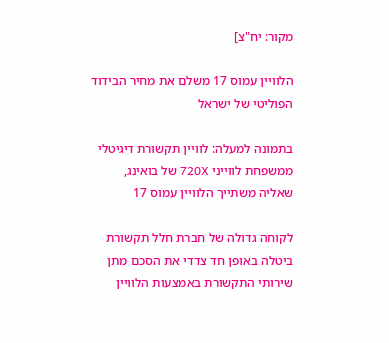מקור: יח"צ]

הלוויין עמוס 17 משלם את מחיר הבידוד הפוליטי של ישראל

בתמונה למעלה: לוויין תקשורת דיגיטלי ממשפחת לווייני 720X של בואינג, שאליה משתייך הלוויין עמוס 17

לקוחה גדולה של חברת חלל תקשורת ביטלה באופן חד צדדי את הסכם מתן שירותי התקשורת באמצעות הלוויין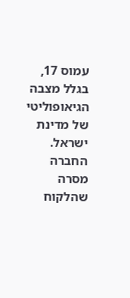עמוס 17, בגלל מצבה הגיאופוליטי של מדינת ישראל. החברה מסרה שהלקוח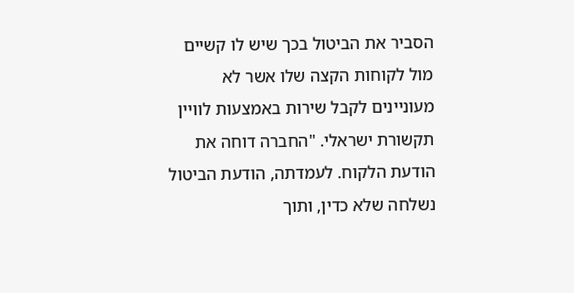הסביר את הביטול בכך שיש לו קשיים מול לקוחות הקצה שלו אשר לא מעוניינים לקבל שירות באמצעות לוויין תקשורת ישראלי. "החברה דוחה את הודעת הלקוח. לעמדתה, הודעת הביטול נשלחה שלא כדין, ותוך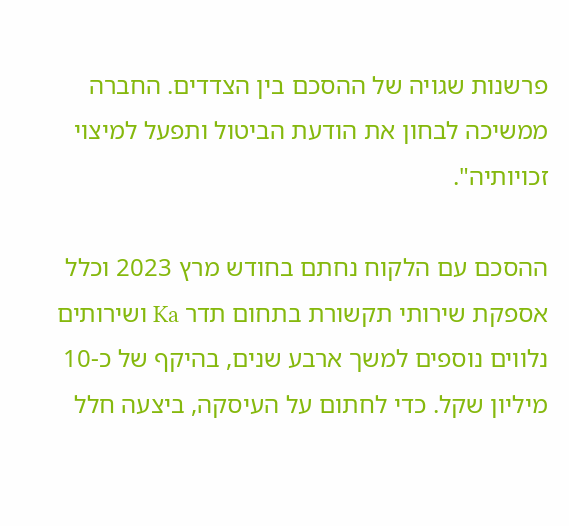פרשנות שגויה של ההסכם בין הצדדים. החברה ממשיכה לבחון את הודעת הביטול ותפעל למיצוי זכויותיה".

ההסכם עם הלקוח נחתם בחודש מרץ 2023 וכלל אספקת שירותי תקשורת בתחום תדר Ka ושירותים נלווים נוספים למשך ארבע שנים, בהיקף של כ-10 מיליון שקל. כדי לחתום על העיסקה, ביצעה חלל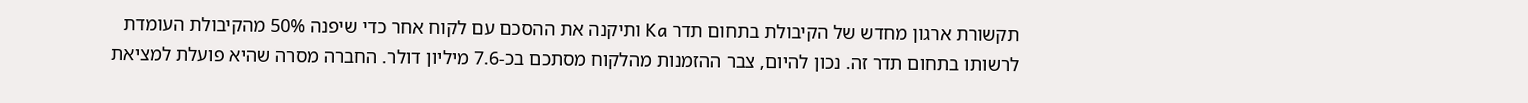תקשורת ארגון מחדש של הקיבולת בתחום תדר Ka ותיקנה את ההסכם עם לקוח אחר כדי שיפנה 50% מהקיבולת העומדת לרשותו בתחום תדר זה. נכון להיום, צבר ההזמנות מהלקוח מסתכם בכ-7.6 מיליון דולר. החברה מסרה שהיא פועלת למציאת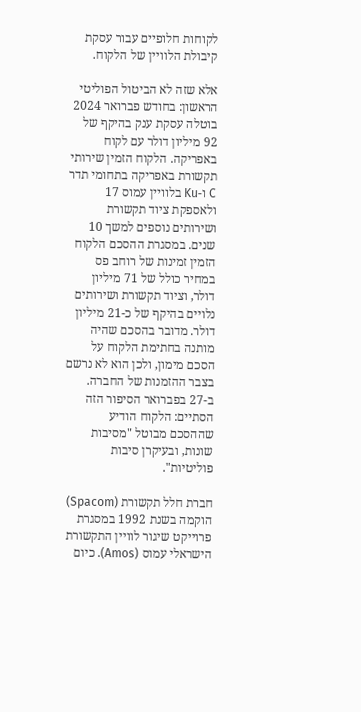לקוחות חלופיים עבור עסקת קיבולת הלוויין של הלקוח.

אלא שזה לא הביטול הפוליטי הראשון: בחודש פברואר 2024 בוטלה עסקת ענק בהיקף של 92 מיליון דולר עם לקוח באפריקה. הלקוח הזמין שירותי תקשורת באפריקה בתחומי תדר C ו-Ku בלוויין עמוס 17 ולאספקת ציוד תקשורת ושירותים נוספים למשך 10 שנים. במסגרת ההסכם הלקוח הזמין זמינות של רוחב פס במחיר כולל של 71 מיליון דולר, וציוד תקשורת ושירותים נלויים בהיקף של כ-21 מיליון דולר. מדובר בהסכם שהיה מותנה בחתימת הלקוח על הסכם מימון, ולכן הוא לא נרשם בצבר ההזמנות של החברה. ב-27 בפברואר הסיפור הזה הסתיים: הלקוח הודיע שההסכם מבוטל "מסיבות שונות, ובעיקרן סיבות פוליטיות".

חברת חלל תקשורת (Spacom) הוקמה בשנת 1992 במסגרת פרוייקט שיגור לוויין התקשורת הישראלי עמוס (Amos). כיום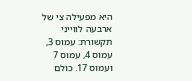היא מפעילה צי של ארבעה לווייני תקשורת: עמוס 3, עמוס 4, עמוס 7 ועמוס 17. כולם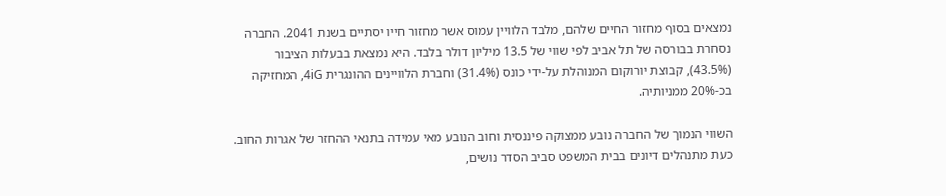נמצאים בסוף מחזור החיים שלהם, מלבד הלוויין עמוס אשר מחזור חייו יסתיים בשנת 2041. החברה נסחרת בבורסה של תל אביב לפי שווי של 13.5 מיליון דולר בלבד. היא נמצאת בבעלות הציבור (43.5%), קבוצת יורוקום המנוהלת על-ידי כונס (31.4%) וחברת הלוויינים ההונגרית 4iG, המחזיקה בכ-20% ממניותיה.

השווי הנמוך של החברה נובע ממצוקה פיננסית וחוב הנובע מאי עמידה בתנאי ההחזר של אגרות החוב. כעת מתנהלים דיונים בבית המשפט סביב הסדר נושים,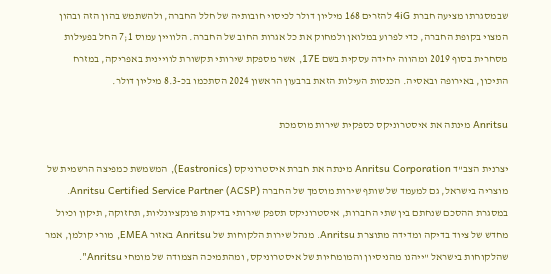שבמסגרתו מציעה חברת 4iG להזרים 168 מיליון דולר לכיסוי חובותיה של חלל החברה, ולהשתמש בהון הזה ובהון המצוי בקופת החברה, כדי לפרוע במלואן ולמחוק את כל אגרות החוב של החברה. הלוויין עמוס 1;7 החל בפעילות מסחרית בסוף 2019 ומהווה יחידה עסקית בשם 17E, אשר מספקת שירותי תקשורת לוויינית באפריקה, במזרח התיכון, באירופה ובאסיה. הכנסות העילות הזאת ברבעון הראשון 2024 הסתכמו בכ-8.3 מיליון דולר.

Anritsu מינתה את איסטרוניקס כספקית שירות מוסמכת

יצרנית הצב"ד Anritsu Corporation מינתה את חברת איסטרוניקס (Eastronics), המשמשת כמפיצה הרשמית של מוצריה בישראל, גם למעמד של שותף שירות מוסמך של החברה (Anritsu Certified Service Partner (ACSP. במסגרת ההסכם שנחתם בין שתי החברות, איסטרוניקס תספק שירותי בדיקות פונקציונליות, תחזוקה, תיקון וכיול מחדש של ציוד בדיקה ומדידה מתוצרת Anritsu. מנהל שירות הלקוחות של Anritsu באזור EMEA, מורי קולמן, אמר שהלקוחות בישראל "ייהנו מהניסיון והמומחיות של איסטרוניקס, ומהתמיכה הצמודה של מומחי Anritsu".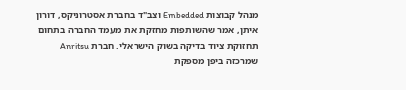מנהל קבוצות Embedded וצב"ד בחברת אסטרוניקס, דורון איתן, אמר שהשותפות מחזקת את מעמד החברה בתחום תחזוקת ציוד בדיקה בשוק הישראלי. חברת Anritsu שמרכזה ביפן מספקת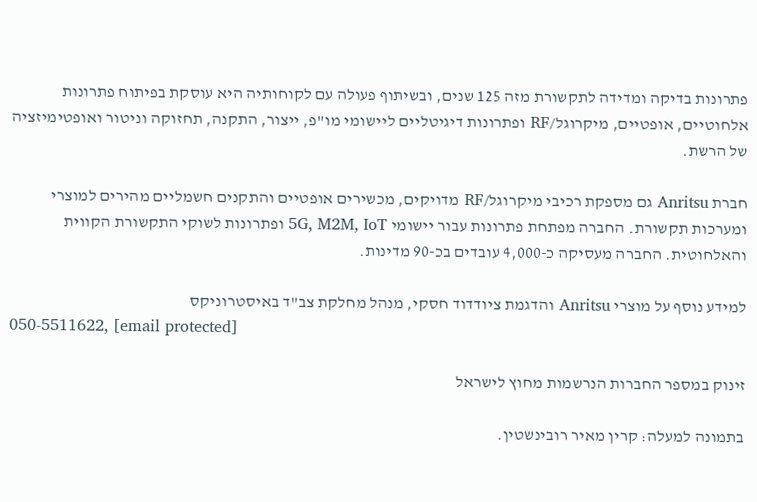פתרונות בדיקה ומדידה לתקשורת מזה 125 שנים, ובשיתוף פעולה עם לקוחותיה היא עוסקת בפיתוח פתרונות אלחוטיים, אופטיים, מיקרוגל/RF ופתרונות דיגיטליים ליישומי מו"פ, ייצור, התקנה, תחזוקה וניטור ואופטימיזציה של הרשת.

חברת Anritsu גם מספקת רכיבי מיקרוגל/RF מדויקים, מכשירים אופטיים והתקנים חשמליים מהירים למוצרי ומערכות תקשורת. החברה מפתחת פתרונות עבור יישומי 5G, M2M, IoT ופתרונות לשוקי התקשורת הקווית והאלחוטית. החברה מעסיקה כ-4,000 עובדים בכ-90 מדינות.

למידע נוסף על מוצרי Anritsu והדגמת ציודדוד חסקי, מנהל מחלקת צב"ד באיסטרוניקס
050-5511622, [email protected]

זינוק במספר החברות הנרשמות מחוץ לישראל

בתמונה למעלה: קרין מאיר רובינשטין.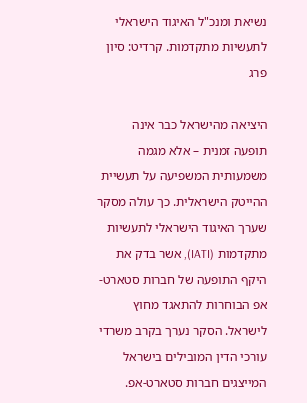נשיאת ומנכ"ל האיגוד הישראלי לתעשיות מתקדמות. קרדיט: סיון פרג

היציאה מהישראל כבר אינה תופעה זמנית – אלא מגמה משמעותית המשפיעה על תעשיית ההייטק הישראלית. כך עולה מסקר שערך האיגוד הישראלי לתעשיות מתקדמות (IATI), אשר בדק את היקף התופעה של חברות סטארט-אפ הבוחרות להתאגד מחוץ לישראל. הסקר נערך בקרב משרדי עורכי הדין המובילים בישראל המייצגים חברות סטארט-אפ.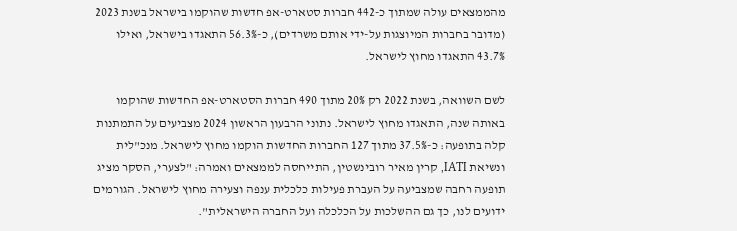מהממצאים עולה שמתוך כ-442 חברות סטארט-אפ חדשות שהוקמו בישראל בשנת 2023 (מדובר בחברות המיוצגות על-ידי אותם משרדים), כ-56.3% התאגדו בישראל, ואילו 43.7% התאגדו מחוץ לישראל.

לשם השוואה, בשנת 2022 רק 20% מתוך 490 חברות הסטארט-אפ החדשות שהוקמו באותה שנה, התאגדו מחוץ לישראל. נתוני הרבעון הראשון 2024 מצביעים על התמתנות קלה בתופעה: כ-37.5% מתוך 127 החברות החדשות הוקמו מחוץ לישראל. מנכ"לית ונשיאת IATI, קרין מאיר רובינשטין, התייחסה לממצאים ואמרה: "לצערי, הסקר מציג תופעה רחבה שמצביעה על העברת פעילות כלכלית ענפה וצעירה מחוץ לישראל. הגורמים ידועים לנו, כך גם ההשלכות על הכלכלה ועל החברה הישראלית".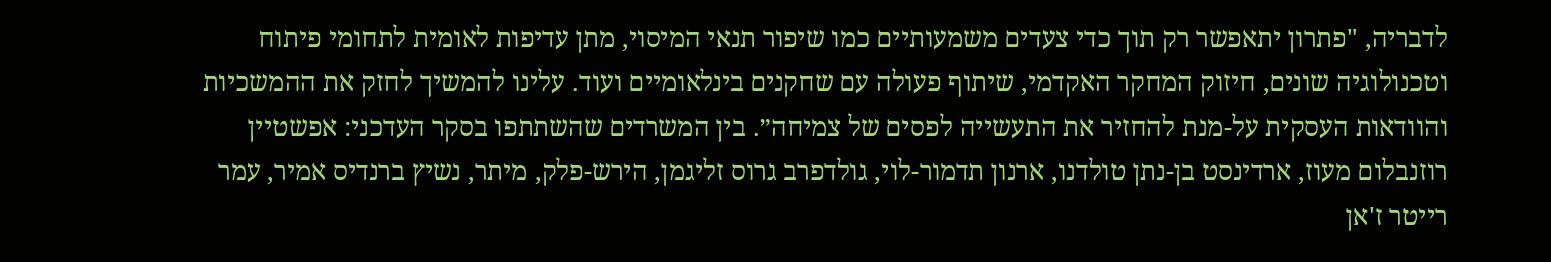לדבריה, "פתרון יתאפשר רק תוך כדי צעדים משמעותיים כמו שיפור תנאי המיסוי, מתן עדיפות לאומית לתחומי פיתוח וטכנולוגיה שונים, חיזוק המחקר האקדמי, שיתוף פעולה עם שחקנים בינלאומיים ועוד. עלינו להמשיך לחזק את ההמשכיות והוודאות העסקית על-מנת להחזיר את התעשייה לפסים של צמיחה״. בין המשרדים שהשתתפו בסקר העדכני: אפשטיין רוזנבלום מעוז, ארדינסט בן-נתן טולדנו, ארנון תדמור-לוי, גולדפרב גרוס זליגמן, הירש-פלק, מיתר, נשיץ ברנדיס אמיר, עמר רייטר ז'אן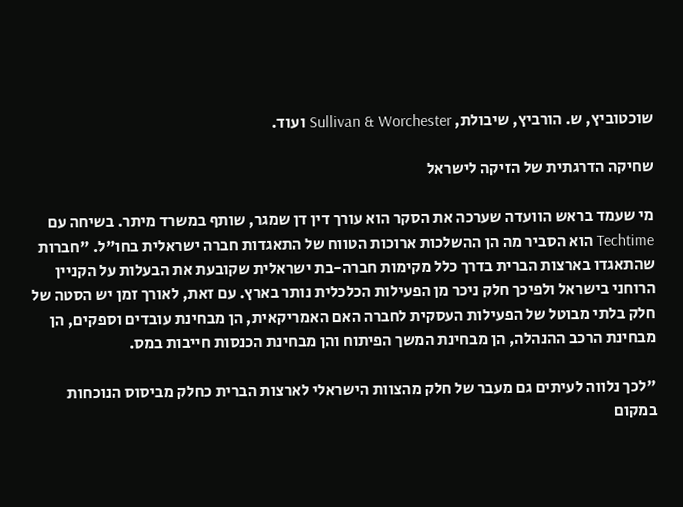שוכטוביץ, ש. הורביץ, שיבולת, Sullivan & Worchester ועוד.

שחיקה הדרגתית של הזיקה לישראל

מי שעמד בראש הוועדה שערכה את הסקר הוא עורך דין דן שמגר, שותף במשרד מיתר. בשיחה עם Techtime הוא הסביר מה הן ההשלכות ארוכות הטווח של התאגדות חברה ישראלית בחו"ל. "חברות שהתאגדו בארצות הברית בדרך כלל מקימות חברה-בת ישראלית שקובעת את הבעלות על הקניין הרוחני בישראל ולפיכך חלק ניכר מן הפעילות הכלכלית נותר בארץ. עם זאת, לאורך זמן יש הסטה של חלק בלתי מבוטל של הפעילות העסקית לחברה האם האמריקאית, הן מבחינת עובדים וספקים, הן מבחינת הרכב ההנהלה, הן מבחינת המשך הפיתוח והן מבחינת הכנסות חייבות במס.

"לכך נלווה לעיתים גם מעבר של חלק מהצוות הישראלי לארצות הברית כחלק מביסוס הנוכחות במקום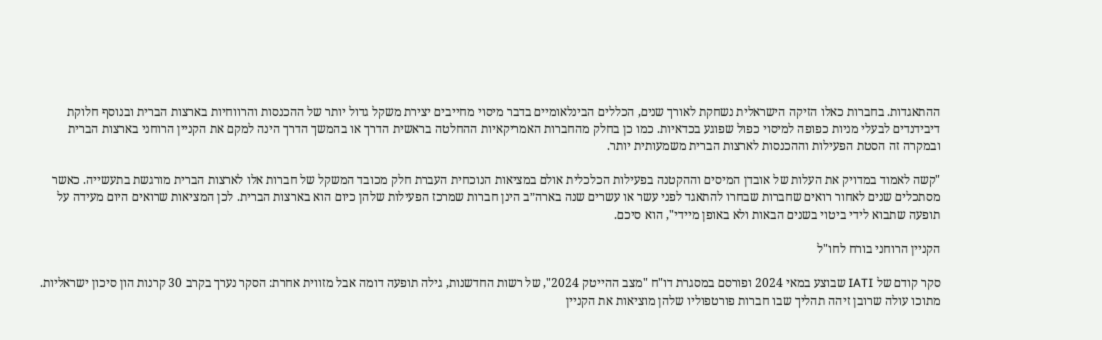ההתאגדות. בחברות כאלו הזיקה הישראלית נשחקת לאורך שנים, הכללים הבינלאומיים בדבר מיסוי מחייבים יצירת משקל גדול יותר של ההכנסות והרווחיות בארצות הברית ובנוסף חלוקת דיבידנדים לבעלי מניות כפופה למיסוי כפול שפוגע בכדאיות. כמו כן בחלק מהחברות האמריקאיות ההחלטה בראשית הדרך או בהמשך הדרך הינה למקם את הקניין הרוחני בארצות הברית ובמקרה זה הסטת הפעילות וההכנסות לארצות הברית משמעותית יותר.

"קשה לאמוד במדויק את העלות של אובדן המיסים וההקטנה בפעילות הכלכלית אולם במציאות הנוכחית העברת חלק מכובד המשקל של חברות אלו לארצות הברית מורגשת בתעשייה. כאשר מסתכלים שנים לאחור רואים שחברות שבחרו להתאגד לפני עשר או עשרים שנה בארה״ב הינן חברות שמרכז הפעילות שלהן כיום הוא בארצות הברית. לכן המציאות שרואים היום מעידה על תופעה שתבוא לידי ביטוי בשנים הבאות ולא באופן מיידי", הוא סיכם.

הקניין הרוחני בורח לחו"ל

סקר קודם של IATI שבוצע במאי 2024 ופורסם במסגרת דו"ח "מצב ההייטק 2024", של רשות החדשנות, גילה תופעה דומה אבל מזווית אחרת: הסקר נערך בקרב 30 קרנות הון סיכון ישראליות. מתוכו עולה שרובן זיהה תהליך שבו חברות פורטפוליו שלהן מוציאות את הקניין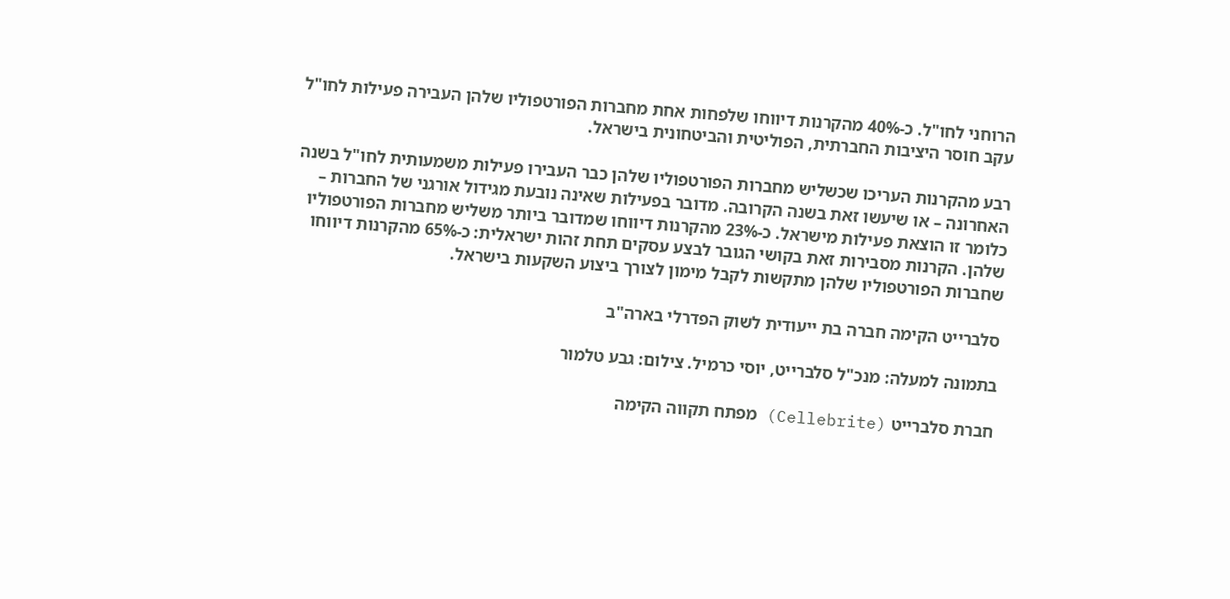הרוחני לחו"ל. כ-40% מהקרנות דיווחו שלפחות אחת מחברות הפורטפוליו שלהן העבירה פעילות לחו"ל עקב חוסר היציבות החברתית, הפוליטית והביטחונית בישראל.

רבע מהקרנות העריכו שכשליש מחברות הפורטפוליו שלהן כבר העבירו פעילות משמעותית לחו"ל בשנה האחרונה – או שיעשו זאת בשנה הקרובה. מדובר בפעילות שאינה נובעת מגידול אורגני של החברות – כלומר זו הוצאת פעילות מישראל. כ-23% מהקרנות דיווחו שמדובר ביותר משליש מחברות הפורטפוליו שלהן. הקרנות מסבירות זאת בקושי הגובר לבצע עסקים תחת זהות ישראלית: כ-65% מהקרנות דיווחו שחברות הפורטפוליו שלהן מתקשות לקבל מימון לצורך ביצוע השקעות בישראל.

סלברייט הקימה חברה בת ייעודית לשוק הפדרלי בארה"ב

בתמונה למעלה: מנכ"ל סלברייט, יוסי כרמיל. צילום: גבע טלמור

חברת סלברייט (Cellebrite) מפתח תקווה הקימה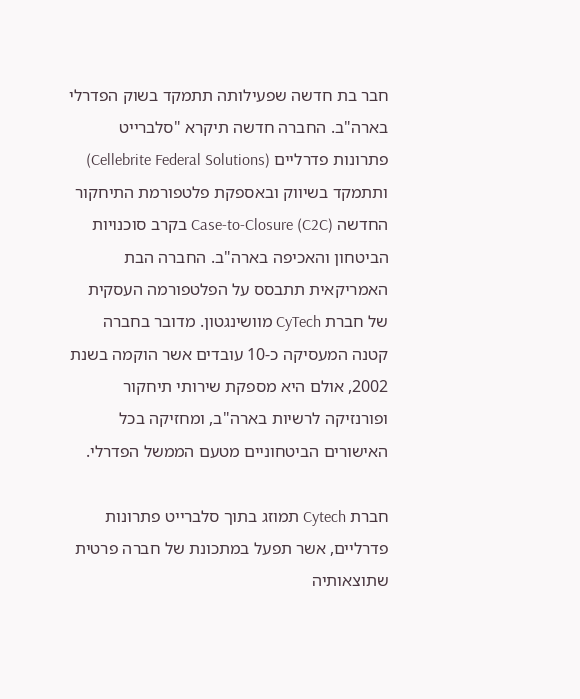חבר בת חדשה שפעילותה תתמקד בשוק הפדרלי בארה"ב. החברה חדשה תיקרא "סלברייט פתרונות פדרליים (Cellebrite Federal Solutions) ותתמקד בשיווק ובאספקת פלטפורמת התיחקור החדשה Case-to-Closure (C2C) בקרב סוכנויות הביטחון והאכיפה בארה"ב. החברה הבת האמריקאית תתבסס על הפלטפורמה העסקית של חברת CyTech מוושינגטון. מדובר בחברה קטנה המעסיקה כ-10 עובדים אשר הוקמה בשנת 2002, אולם היא מספקת שירותי תיחקור ופורנזיקה לרשיות בארה"ב, ומחזיקה בכל האישורים הביטחוניים מטעם הממשל הפדרלי.

חברת Cytech תמוזג בתוך סלברייט פתרונות פדרליים, אשר תפעל במתכונת של חברה פרטית שתוצאותיה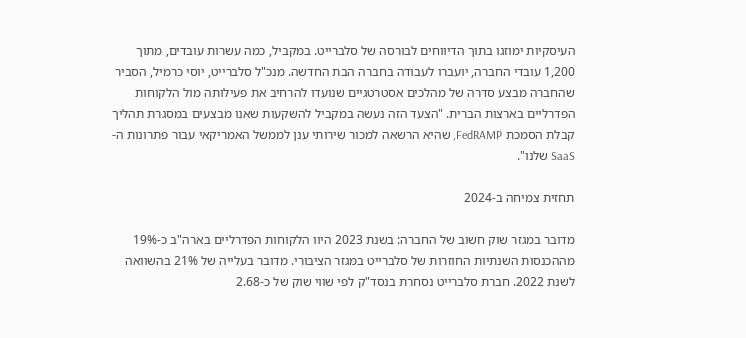העיסקיות ימוזגו בתוך הדיווחים לבורסה של סלברייט. במקביל, כמה עשרות עובדים, מתוך 1,200 עובדי החברה, יועברו לעבודה בחברה הבת החדשה. מנכ"ל סלברייט, יוסי כרמיל, הסביר שהחברה מבצע סדרה של מהלכים אסטרטגיים שנועדו להרחיב את פעילותה מול הלקוחות הפדרליים בארצות הברית. "הצעד הזה נעשה במקביל להשקעות שאנו מבצעים במסגרת תהליך קבלת הסמכת FedRAMP, שהיא הרשאה למכור שירותי ענן לממשל האמריקאי עבור פתרונות ה-SaaS שלנו".

תחזית צמיחה ב-2024

מדובר במגזר שוק חשוב של החברה: בשנת 2023 היוו הלקוחות הפדרליים בארה"ב כ-19% מההכנסות השנתיות החוזרות של סלברייט במגזר הציבורי. מדובר בעלייה של 21% בהשוואה לשנת 2022. חברת סלברייט נסחרת בנסד"ק לפי שווי שוק של כ-2.68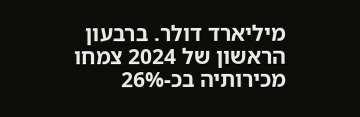מיליארד דולר. ברבעון הראשון של 2024 צמחו מכירותיה בכ-26%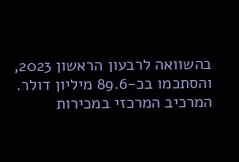בהשוואה לרבעון הראשון 2023, והסתכמו בכ-89.6 מיליון דולר. המרכיב המרכזי במכירות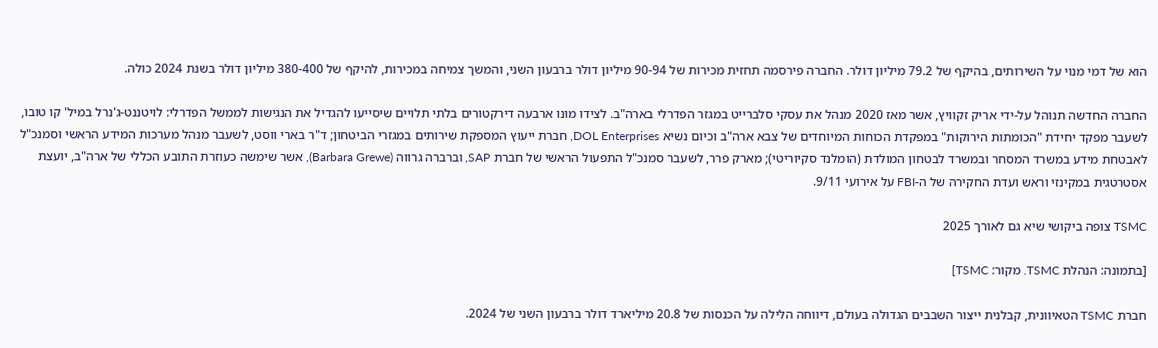הוא של דמי מנוי על השירותים, בהיקף של 79.2 מיליון דולר. החברה פירסמה תחזית מכירות של 90-94 מיליון דולר ברבעון השני, והמשך צמיחה במכירות, להיקף של 380-400 מיליון דולר בשנת 2024 כולה.

החברה החדשה תנוהל על-ידי אריק זקוויץ, אשר מאז 2020 מנהל את עסקי סלברייט במגזר הפדרלי בארה"ב. לצידו מונו ארבעה דירקטורים בלתי תלויים שיסייעו להגדיל את הנגישות לממשל הפדרלי: לויטננט-ג'נרל במיל' קו טובו, לשעבר מפקד יחידת "הכומתות הירוקות" במפקדת הכוחות המיוחדים של צבא ארה"ב וכיום נשיא DOL Enterprises, חברת ייעוץ המספקת שירותים במגזרי הביטחון; ד"ר בארי ווסט, לשעבר מנהל מערכות המידע הראשי וסמנכ"ל לאבטחת מידע במשרד המסחר ובמשרד לבטחון המולדת (הומלנד סקיוריטי); מארק פרר, לשעבר סמנכ"ל התפעול הראשי של חברת SAP, וברברה גרווה (Barbara Grewe), אשר שימשה כעוזרת התובע הכללי של ארה"ב, יועצת אסטרטגית במקינזי וראש ועדת החקירה של ה-FBI על אירועי 9/11.

TSMC צופה ביקושי שיא גם לאורך 2025

[בתמונה: הנהלת TSMC. מקור: TSMC]

חברת TSMC הטאיוונית, קבלנית ייצור השבבים הגדולה בעולם, דיווחה הלילה על הכנסות של 20.8 מיליארד דולר ברבעון השני של 2024.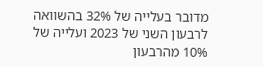מדובר בעלייה של 32% בהשוואה לרבעון השני של 2023 ועלייה של 10% מהרבעון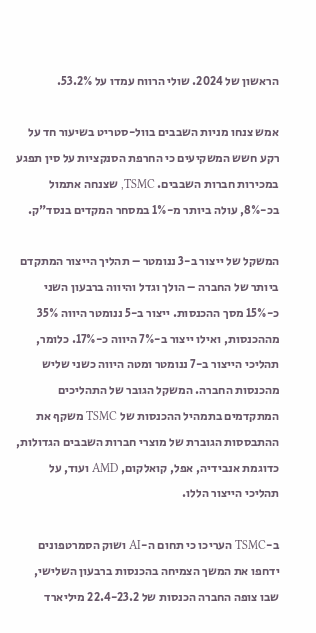הראשון של 2024. שולי הרווח עמדו על 53.2%.

אמש צנחו מניות השבבים בוול-סטריט בשיעור חד על רקע חשש המשקיעים כי החרפת הסנקציות על סין תפגע במכירות חברות השבבים. TSMC, שצנחה אתמול בכ-8%, עולה ביותר מ-1% במסחר המקדים בנסד"ק.

המשקל של ייצור ב-3 ננומטר – תהליך הייצור המתקדם ביותר של החברה – הולך וגדל והיווה ברבעון השני כ-15% מסך ההכנסות. ייצור ב-5 ננומטר היווה 35% מההכנסות, ואילו ייצור ב-7% היווה כ-17%. כלומר, תהליכי הייצור ב-7 ננומטר ומטה היווה כשני שליש מהכנסות החברה. המשקל הגובר של התהליכים המתקדמים בתמהיל ההכנסות של TSMC משקף את ההתבססות הגוברת של מוצרי חברות השבבים הגדולות, כדוגמת אנבידיה, אפל, קואלקום, AMD ועוד, על תהליכי הייצור הללו.

ב-TSMC העריכו כי תחום ה-AI ושוק הסמרטפונים ידחפו את המשך הצמיחה בהכנסות ברבעון השלישי, שבו צופה החברה הכנסות של 22.4-23.2 מיליארד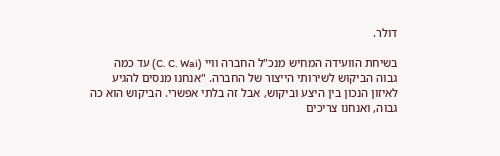דולר.

בשיחת הוועידה המחיש מנכ"ל החברה וויי (C. C. Wai) עד כמה גבוה הביקוש לשירותי הייצור של החברה. "אנחנו מנסים להגיע לאיזון הנכון בין היצע וביקוש, אבל זה בלתי אפשרי. הביקוש הוא כה גבוה, ואנחנו צריכים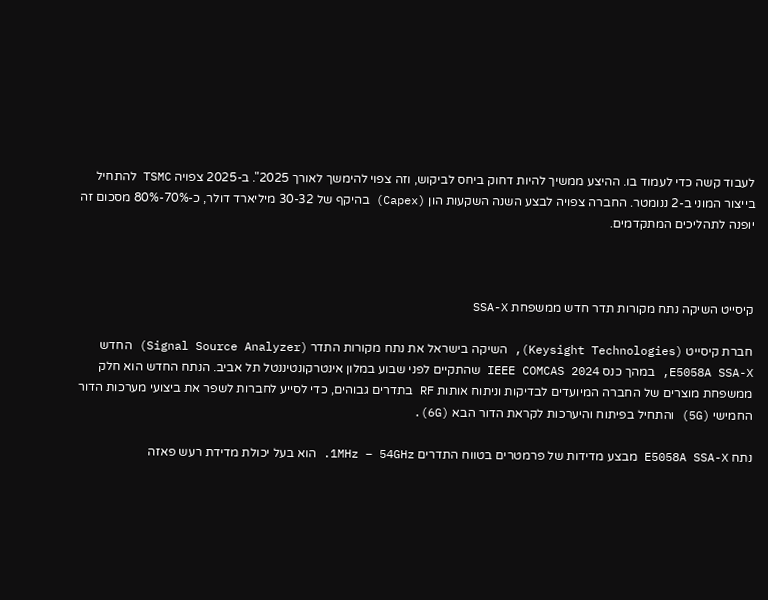לעבוד קשה כדי לעמוד בו. ההיצע ממשיך להיות דחוק ביחס לביקוש, וזה צפוי להימשך לאורך 2025". ב-2025 צפויה TSMC להתחיל בייצור המוני ב-2 ננומטר. החברה צפויה לבצע השנה השקעות הון (Capex) בהיקף של 30-32 מיליארד דולר, כ-70%-80% מסכום זה יופנה לתהליכים המתקדמים.



קיסייט השיקה נתח מקורות תדר חדש ממשפחת SSA-X

חברת קיסייט (Keysight Technologies), השיקה בישראל את נתח מקורות התדר (Signal Source Analyzer) החדש E5058A SSA-X, במהך כנס IEEE COMCAS 2024 שהתקיים לפני שבוע במלון אינטרקונטיננטל תל אביב. הנתח החדש הוא חלק ממשפחת מוצרים של החברה המיועדים לבדיקות וניתוח אותות RF בתדרים גבוהים, כדי לסייע לחברות לשפר את ביצועי מערכות הדור החמישי (5G) והתחיל בפיתוח והיערכות לקראת הדור הבא (6G).

נתח E5058A SSA-X מבצע מדידות של פרמטרים בטווח התדרים 1MHz – 54GHz. הוא בעל יכולת מדידת רעש פאזה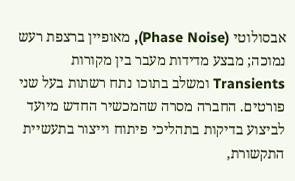אבסולוטי (Phase Noise), מאופיין ברצפת רעש נמוכה; מבצע מדידות מעבר בין מקורות Transients ומשלב בתוכו נתח רשתות בעל שני פורטים. החברה מסרה שהמכשיר החדש מיועד לביצוע בדיקות בתהליכי פיתוח וייצור בתעשיית התקשורת,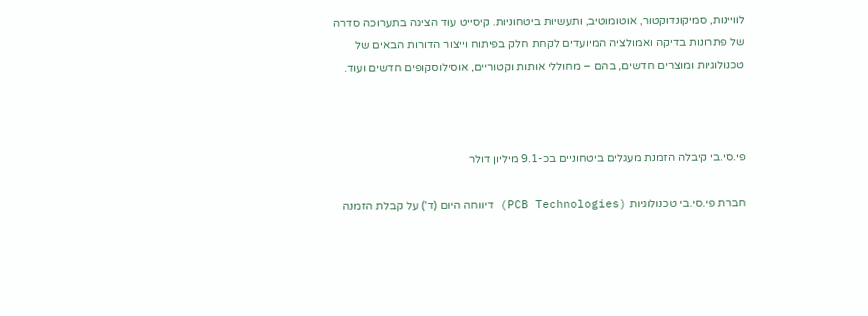לוויינות, סמיקונדוקטור, אוטומוטיב, ותעשיות ביטחוניות. קיסייט עוד הציגה בתערוכה סדרה של פתרונות בדיקה ואמולציה המיועדים לקחת חלק בפיתוח וייצור הדורות הבאים של טכנולוגיות ומוצרים חדשים, בהם – מחוללי אותות וקטוריים, אוסילוסקופים חדשים ועוד.



פי.סי.בי קיבלה הזמנת מעגלים ביטחוניים בכ-9.1 מיליון דולר

חברת פי.סי.בי טכנולוגיות (PCB Technologies) דיווחה היום (ד') על קבלת הזמנה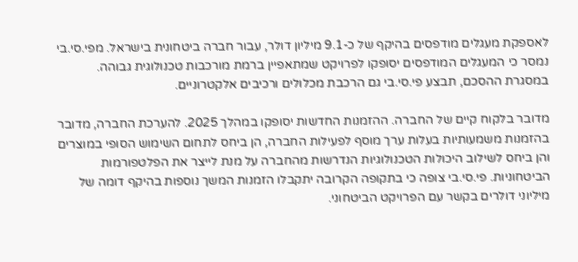לאספקת מעגלים מודפסים בהיקף של כ-9.1 מיליון דולר, עבור חברה ביטחונית בישראל. מפי.סי.בי נמסר כי המעגלים המודפסים יסופקו לפרויקט שמתאפיין ברמת מורכבות טכנולוגית גבוהה. במסגרת ההסכם, תבצע פי.סי.בי גם הרכבת מכלולים ורכיבים אלקטרוניים.

מדובר בלקוח קיים של החברה. ההזמנות החדשות יסופקו במהלך 2025. להערכת החברה, מדובר בהזמנות משמעותיות בעלות ערך מוסף לפעילות החברה, הן ביחס לתחום השימוש הסופי במוצרים והן ביחס לשילוב היכולות הטכנולוגיות הנדרשות מהחברה על מנת לייצר את הפלטפורמות הביטחוניות. פי.סי.בי צופה כי בתקופה הקרובה יתקבלו הזמנות המשך נוספות בהיקף דומה של מיליוני דולרים בקשר עם הפרויקט הביטחוני.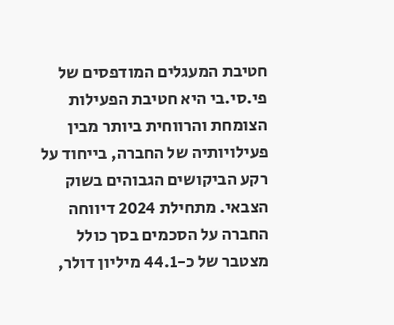חטיבת המעגלים המודפסים של פי.סי.בי היא חטיבת הפעילות הצומחת והרווחית ביותר מבין פעילויותיה של החברה, בייחוד על רקע הביקושים הגבוהים בשוק הצבאי. מתחילת 2024 דיווחה החברה על הסכמים בסך כולל מצטבר של כ-44.1 מיליון דולר,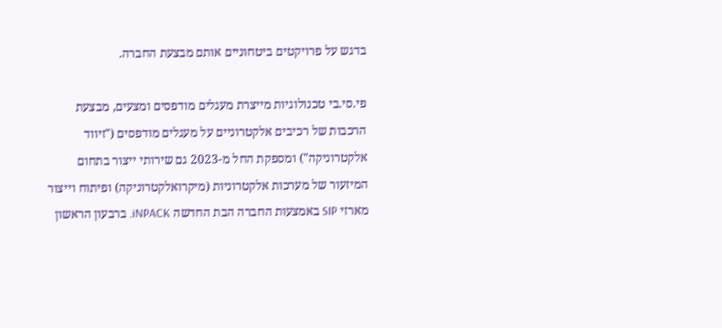בדגש על פרויקטים ביטחוניים אותם מבצעת החברה.

פי.סי.בי טכנולוגיות מייצרת מעגלים מודפסים ומצעים, מבצעת הרכבות של רכיבים אלקטרוניים על מעגלים מודפסים ("זיווד אלקטרוניקה") ומספקת החל מ-2023 גם שירותי ייצור בתחום המיזעור של מערכות אלקטרוניות (מיקרואלקטרוניקה) ופיתוח וייצור מארזי SIP באמצעות החברה הבת החדשה iNPACK. ברבעון הראשון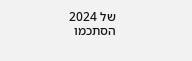של 2024 הסתכמו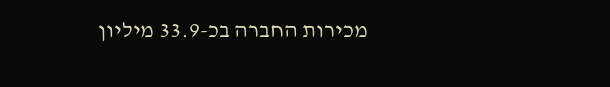מכירות החברה בכ-33.9 מיליון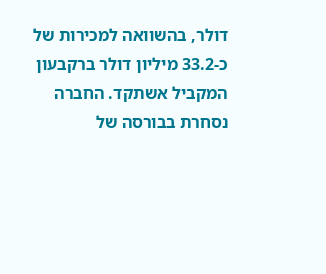דולר, בהשוואה למכירות של כ-33.2 מיליון דולר ברקבעון המקביל אשתקד. החברה נסחרת בבורסה של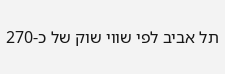תל אביב לפי שווי שוק של כ-270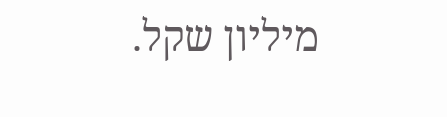מיליון שקל.